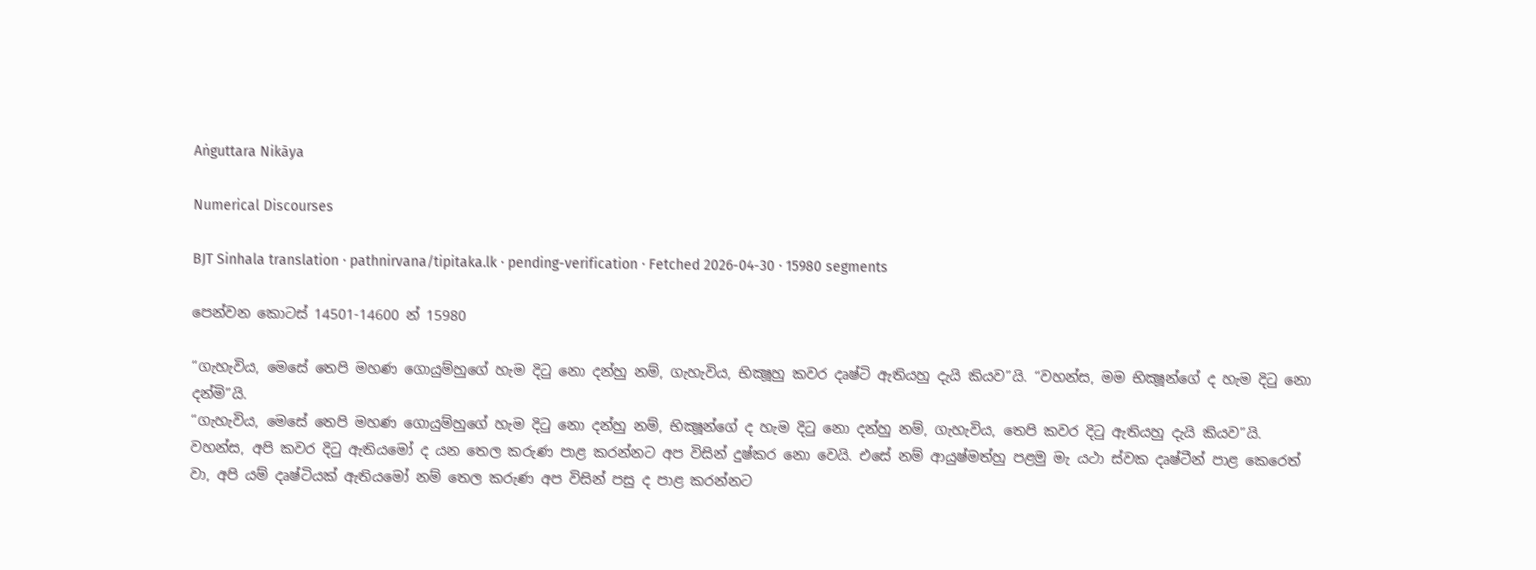Aṅguttara Nikāya

Numerical Discourses

BJT Sinhala translation · pathnirvana/tipitaka.lk · pending-verification · Fetched 2026-04-30 · 15980 segments

පෙන්වන කොටස් 14501-14600 න් 15980

“ගැහැවිය, මෙසේ තෙපි මහණ ගොයුම්හුගේ හැම දිටු නො දන්හු නම්, ගැහැවිය, භික්‍ෂූහු කවර දෘෂ්ටි ඇතියහු දැයි කියව”යි. “වහන්ස, මම භික්‍ෂූන්ගේ ද හැම දිටු නො දන්මි”යි.
“ගැහැවිය, මෙසේ තෙපි මහණ ගොයුම්හුගේ හැම දිටු නො දන්හු නම්, භික්‍ෂූන්ගේ ද හැම දිටු නො දන්හු නම්, ගැහැවිය, තෙපි කවර දිටු ඇතියහු දැයි කියව”යි. වහන්ස, අපි කවර දිටු ඇතියමෝ ද යන තෙල කරුණ පාළ කරන්නට අප විසින් දුෂ්කර නො වෙයි. එසේ නම් ආයුෂ්මත්හු පළමු මැ යථා ස්වක දෘෂ්ටීන් පාළ කෙරෙත් වා, අපි යම් දෘෂ්ටියක් ඇතියමෝ නම් තෙල කරුණ අප විසින් පසු ද පාළ කරන්නට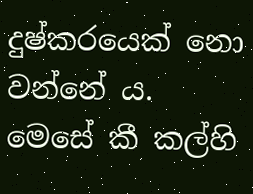දුෂ්කරයෙක් නො වන්නේ ය.
මෙසේ කී කල්හි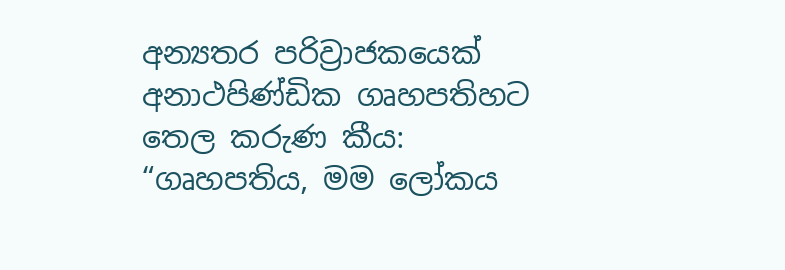අන්‍යතර පරිව්‍රාජකයෙක් අනාථපිණ්ඩික ගෘහපතිහට තෙල කරුණ කීය: “ගෘහපතිය, මම ලෝකය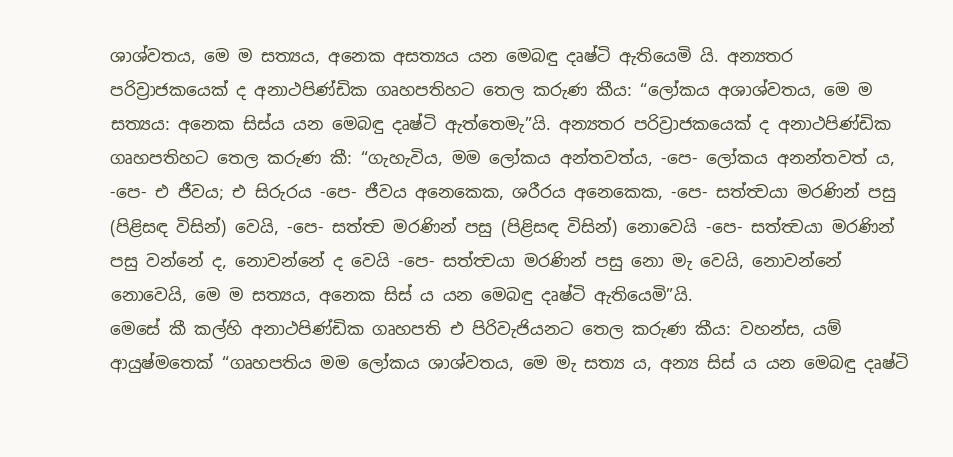ශාශ්වතය, මෙ ම සත්‍යය, අනෙක අසත්‍යය යන මෙබඳු දෘෂ්ටි ඇතියෙමි යි. අන්‍යතර පරිව්‍රාජකයෙක් ද අනාථපිණ්ඩික ගෘහපතිහට තෙල කරුණ කීය: “ලෝකය අශාශ්වතය, මෙ ම සත්‍යය: අනෙක සිස්ය යන මෙබඳු දෘෂ්ටි ඇත්තෙමැ”යි. අන්‍යතර පරිව්‍රාජකයෙක් ද අනාථපිණ්ඩික ගෘහපතිහට තෙල කරුණ කී: “ගැහැවිය, මම ලෝකය අන්තවත්ය, -පෙ- ලෝකය අනන්තවත් ය, -පෙ- එ ජීවය; එ සිරුරය -පෙ- ජීවය අනෙකෙක, ශරීරය අනෙකෙක, -පෙ- සත්ත්‍වයා මරණින් පසු (පිළිසඳ විසින්) වෙයි, -පෙ- සත්ත්‍ව මරණින් පසු (පිළිසඳ විසින්) නොවෙයි -පෙ- සත්ත්‍වයා මරණින් පසු වන්නේ ද, නොවන්නේ ද වෙයි -පෙ- සත්ත්‍වයා මරණින් පසු නො මැ වෙයි, නොවන්නේ නොවෙයි, මෙ ම සත්‍යය, අනෙක සිස් ය යන මෙබඳු දෘෂ්ටි ඇතියෙමි”යි.
මෙසේ කී කල්හි අනාථපිණ්ඩික ගෘහපති එ පිරිවැජියනට තෙල කරුණ කීය: වහන්ස, යම් ආයුෂ්මතෙක් “ගෘහපතිය මම ලෝකය ශාශ්වතය, මෙ මැ සත්‍ය ය, අන්‍ය සිස් ය යන මෙබඳු දෘෂ්ටි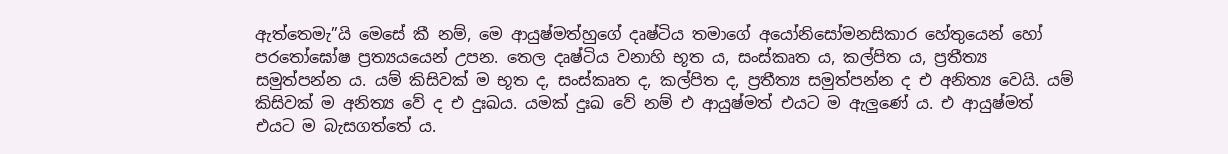ඇත්තෙමැ”යි මෙසේ කී නම්, මෙ ආයුෂ්මත්හුගේ දෘෂ්ටිය තමාගේ අයෝනිසෝමනසිකාර හේතුයෙන් හෝ පරතෝඝෝෂ ප්‍රත්‍යයයෙන් උපන. තෙල දෘෂ්ටිය වනාහි භූත ය, සංස්කෘත ය, කල්පිත ය, ප්‍රතීත්‍ය සමුත්පන්න ය. යම් කිසිවක් ම භූත ද, සංස්කෘත ද, කල්පිත ද, ප්‍රතීත්‍ය සමුත්පන්න ද එ අනිත්‍ය වෙයි. යම් කිසිවක් ම අනිත්‍ය වේ ද එ දුඃඛය. යමක් දුඃඛ වේ නම් එ ආයුෂ්මත් එයට ම ඇලුණේ ය. එ ආයුෂ්මත් එයට ම බැසගත්තේ ය.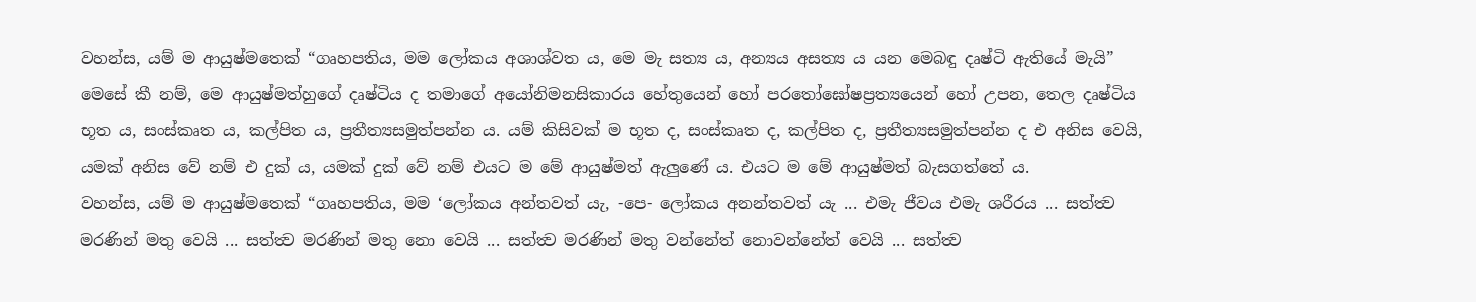වහන්ස, යම් ම ආයුෂ්මතෙක් “ගෘහපතිය, මම ලෝකය අශාශ්වත ය, මෙ මැ සත්‍ය ය, අන්‍යය අසත්‍ය ය යන මෙබඳු දෘෂ්ටි ඇතියේ මැයි” මෙසේ කී නම්, මෙ ආයුෂ්මත්හුගේ දෘෂ්ටිය ද තමාගේ අයෝනිමනසිකාරය හේතුයෙන් හෝ පරතෝඝෝෂප්‍රත්‍යයෙන් හෝ උපන, තෙල දෘෂ්ටිය භූත ය, සංස්කෘත ය, කල්පිත ය, ප්‍රතීත්‍යසමුත්පන්න ය. යම් කිසිවක් ම භූත ද, සංස්කෘත ද, කල්පිත ද, ප්‍රතීත්‍යසමුත්පන්න ද එ අනිස වෙයි, යමක් අනිස වේ නම් එ දුක් ය, යමක් දුක් වේ නම් එයට ම මේ ආයුෂ්මත් ඇලුණේ ය. එයට ම මේ ආයුෂ්මත් බැසගත්තේ ය.
වහන්ස, යම් ම ආයුෂ්මතෙක් “ගෘහපතිය, මම ‘ලෝකය අන්තවත් යැ, -පෙ- ලෝකය අනන්තවත් යැ ... එමැ ජීවය එමැ ශරීරය ... සත්ත්‍ව මරණින් මතු වෙයි ... සත්ත්‍ව මරණින් මතු නො වෙයි ... සත්ත්‍ව මරණින් මතු වන්නේත් නොවන්නේත් වෙයි ... සත්ත්‍ව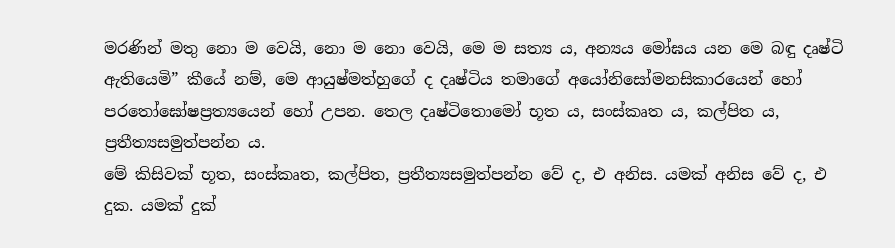මරණින් මතු නො ම වෙයි, නො ම නො වෙයි, මෙ ම සත්‍ය ය, අන්‍යය මෝඝය යන මෙ බඳු දෘෂ්ටි ඇතියෙමි” කීයේ නම්, මෙ ආයුෂ්මත්හුගේ ද දෘෂ්ටිය තමාගේ අයෝනිසෝමනසිකාරයෙන් හෝ පරතෝඝෝෂප්‍රත්‍යයෙන් හෝ උපන. තෙල දෘෂ්ටිතොමෝ භූත ය, සංස්කෘත ය, කල්පිත ය, ප්‍රතීත්‍යසමුත්පන්න ය.
මේ කිසිවක් භූත, සංස්කෘත, කල්පිත, ප්‍රතීත්‍යසමුත්පන්න වේ ද, එ අනිස. යමක් අනිස වේ ද, එ දුක. යමක් දුක්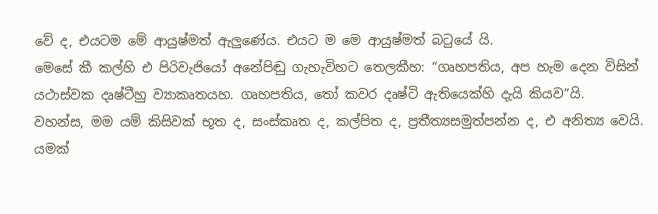වේ ද, එයටම මේ ආයුෂ්මත් ඇලුණේය. එයට ම මෙ ආයුෂ්මත් බටුයේ යි.
මෙසේ කී කල්හි එ පිරිවැජියෝ අනේපිඬු ගැහැවිහට තෙලකීහ: “ගෘහපතිය, අප හැම දෙන විසින් යථාස්වක දෘෂ්ටීහු ව්‍යාකෘතයහ. ගෘහපතිය, තෝ කවර දෘෂ්ටි ඇතියෙක්හි දැයි කියව”යි.
වහන්ස, මම යම් කිසිවක් භූත ද, සංස්කෘත ද, කල්පිත ද, ප්‍රතීත්‍යසමුත්පන්න ද, එ අනිත්‍ය වෙයි. යමක්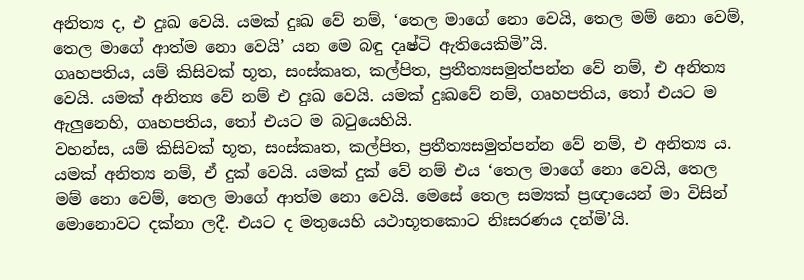අනිත්‍ය ද, එ දුඃඛ වෙයි. යමක් දුඃඛ වේ නම්, ‘තෙල මාගේ නො වෙයි, තෙල මම් නො වෙම්, තෙල මාගේ ආත්ම නො වෙයි’ යන මෙ බඳු දෘෂ්ටි ඇතියෙකිමි”යි.
ගෘහපතිය, යම් කිසිවක් භූත, සංස්කෘත, කල්පිත, ප්‍රතීත්‍යසමුත්පන්න වේ නම්, එ අනිත්‍ය වෙයි. යමක් අනිත්‍ය වේ නම් එ දුඃඛ වෙයි. යමක් දුඃඛවේ නම්, ගෘහපතිය, තෝ එයට ම ඇලුනෙහි, ගෘහපතිය, තෝ එයට ම බටුයෙහියි.
වහන්ස, යම් කිසිවක් භූත, සංස්කෘත, කල්පිත, ප්‍රතීත්‍යසමුත්පන්න වේ නම්, එ අනිත්‍ය ය. යමක් අනිත්‍ය නම්, ඒ දුක් වෙයි. යමක් දුක් වේ නම් එය ‘තෙල මාගේ නො වෙයි, තෙල මම් නො වෙම්, තෙල මාගේ ආත්ම නො වෙයි. මෙසේ තෙල සම්‍යක් ප්‍රඥායෙන් මා විසින් මොනොවට දක්නා ලදී. එයට ද මතුයෙහි යථාභූතකොට නිඃසරණය දන්මි’යි.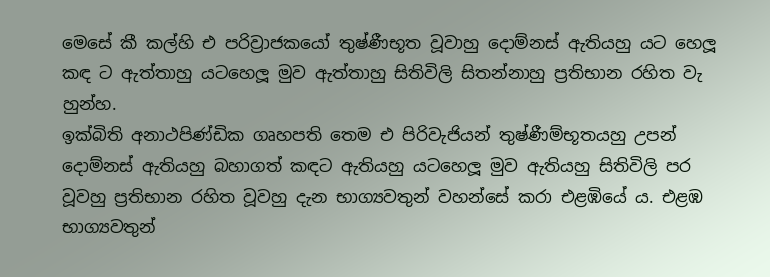මෙසේ කී කල්හි එ පරිව්‍රාජකයෝ තුෂ්ණීභූත වූවාහු දොම්නස් ඇතියහු යට හෙලූ කඳ ට ඇත්තාහු යටහෙලූ මුව ඇත්තාහු සිතිවිලි සිතන්නාහු ප්‍රතිභාන රහිත වැ හුන්හ.
ඉක්බිති අනාථපිණ්ඩික ගෘහපති තෙම එ පිරිවැජියන් තුෂ්ණීම්භූතයහු උපන් දොම්නස් ඇතියහු බහාගත් කඳට ඇතියහු යටහෙලූ මුව ඇතියහු සිතිවිලි පර වූවහු ප්‍රතිභාන රහිත වූවහු දැන භාග්‍යවතුන් වහන්සේ කරා එළඹියේ ය. එළඹ භාග්‍යවතුන්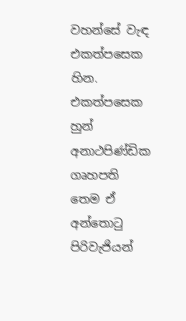වහන්සේ වැඳ එකත්පසෙක හින. එකත්පසෙක හුන් අනාථපිණ්ඩික ගෘහපති තෙම ඒ අන්තොටු පිරිවැජියන්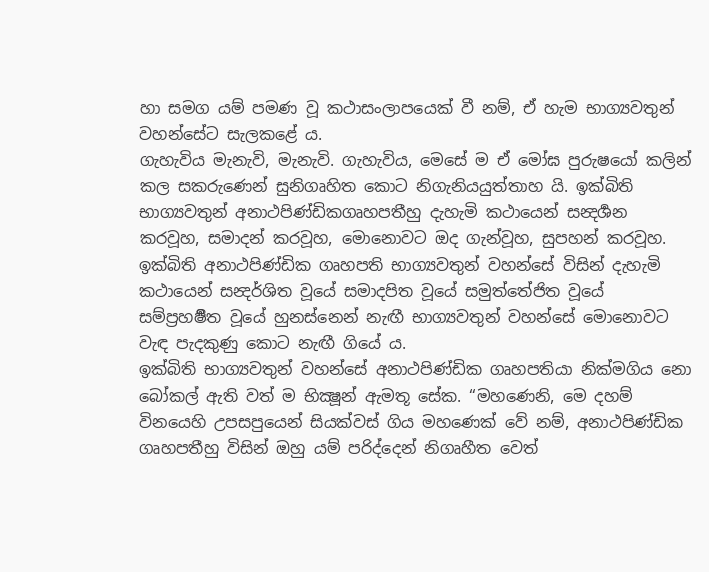හා සමග යම් පමණ වූ කථාසංලාපයෙක් වී නම්, ඒ හැම භාග්‍යවතුන් වහන්සේට සැලකළේ ය.
ගැහැවිය මැනැවි, මැනැවි. ගැහැවිය, මෙසේ ම ඒ මෝඝ පුරුෂයෝ කලින් කල සකරුණෙන් සුනිගෘහිත කොට නිගැනියයුත්තාහ යි. ඉක්බිති භාග්‍යවතුන් අනාථපිණ්ඩිකගෘහපතීහු දැහැමි කථායෙන් සන්‍දර්‍ශන කරවූහ, සමාදන් කරවූහ, මොනොවට ඔද ගැන්වූහ, සුපහන් කරවූහ. ඉක්බිති අනාථපිණ්ඩික ගෘහපති භාග්‍යවතුන් වහන්සේ විසින් දැහැමි කථායෙන් සන්‍දර්ශිත වූයේ සමාදපිත වූයේ සමුත්තේජිත වූයේ සම්ප්‍රහර්‍ෂිත වූයේ හුනස්නෙන් නැඟී භාග්‍යවතුන් වහන්සේ මොනොවට වැඳ පැදකුණු කොට නැඟී ගියේ ය.
ඉක්බිති භාග්‍යවතුන් වහන්සේ අනාථපිණ්ඩික ගෘහපතියා නික්මගිය නො බෝකල් ඇති වත් ම භික්‍ෂූන් ඇමතූ සේක. “මහණෙනි, මෙ දහම් විනයෙහි උපසපුයෙන් සියක්වස් ගිය මහණෙක් වේ නම්, අනාථපිණ්ඩික ගෘහපතීහු විසින් ඔහු යම් පරිද්දෙන් නිගෘහීත වෙත්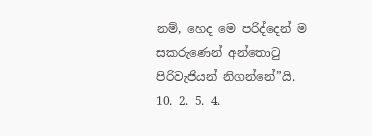නම්, හෙද මෙ පරිද්දෙන් ම සකරුණෙන් අන්තොටු පිරිවැජියන් නිගන්නේ”යි.
10. 2. 5. 4.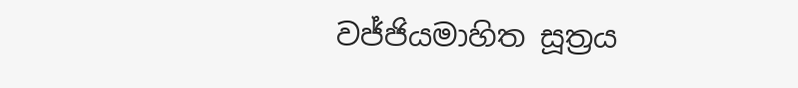වජ්ජියමාහිත සූත්‍රය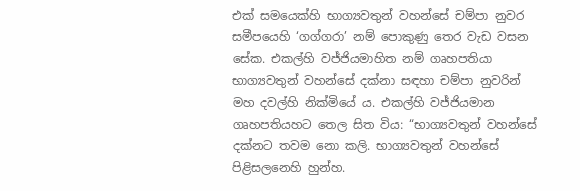එක් සමයෙක්හි භාග්‍යවතුන් වහන්සේ චම්පා නුවර සමීපයෙහි ‘ගග්ගරා’ නම් පොකුණු තෙර වැඩ වසන සේක. එකල්හි වජ්ජියමාහිත නම් ගෘහපතියා භාග්‍යවතුන් වහන්සේ දක්නා සඳහා චම්පා නුවරින් මහ දවල්හි නික්මියේ ය. එකල්හි වජ්ජියමාන ගෘහපතියහට තෙල සිත විය: “භාග්‍යවතුන් වහන්සේ දක්නට තවම නො කලි. භාග්‍යවතුන් වහන්සේ පිළිසලනෙහි හුන්හ.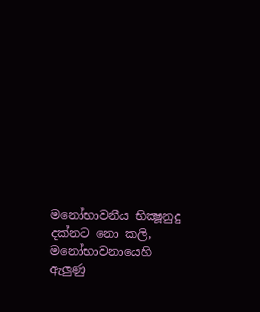මනෝභාවනීය භික්‍ෂූනුදු දක්නට නො කලි, මනෝභාවනායෙහි ඇලුණු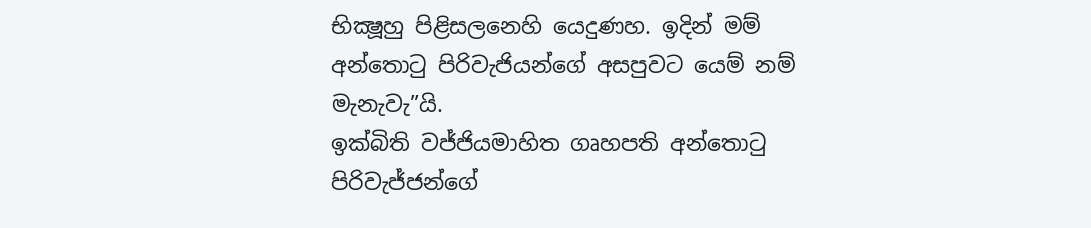භික්‍ෂූහු පිළිසලනෙහි යෙදුණහ. ඉදින් මම් අන්තොටු පිරිවැජියන්ගේ අසපුවට යෙම් නම් මැනැවැ”යි.
ඉක්බිති වජ්ජියමාහිත ගෘහපති අන්තොටු පිරිවැජ්ජන්ගේ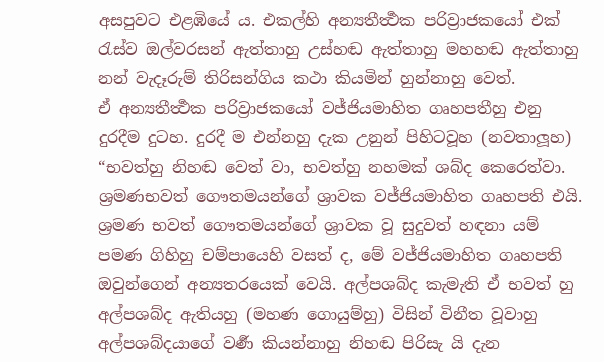අසපුවට එළඹියේ ය. එකල්හි අන්‍යතීර්‍ත්‍ථක පරිව්‍රාජකයෝ එක් රැස්ව ඔල්වරසන් ඇත්තාහු උස්හඬ ඇත්තාහු මහහඬ ඇත්තාහු නන් වැදෑරුම් තිරිසන්ගිය කථා කියමින් හුන්නාහු වෙත්.
ඒ අන්‍යතීර්‍ත්‍ථක පරිව්‍රාජකයෝ වජ්ජියමාහිත ගෘහපතීහු එනු දුරදීම දුටහ. දුරදී ම එන්නහු දැක උනුන් පිහිටවූහ (නවතාලූහ) “භවත්හු නිහඬ වෙත් වා, භවත්හු නහමක් ශබ්ද කෙරෙත්වා. ශ්‍රමණභවත් ගෞතමයන්ගේ ශ්‍රාවක වජ්ජියමාහිත ගෘහපති එයි. ශ්‍රමණ භවත් ගෞතමයන්ගේ ශ්‍රාවක වූ සුදුවත් හඳනා යම් පමණ ගිහිහු චම්පායෙහි වසත් ද, මේ වජ්ජියමාහිත ගෘහපති ඔවුන්ගෙන් අන්‍යතරයෙක් වෙයි. අල්පශබ්ද කැමැති ඒ භවත් හු අල්පශබ්ද ඇතියහු (මහණ ගොයුම්හු) විසින් විනීත වූවාහු අල්පශබ්දයාගේ වර්‍ණ කියන්නාහු නිහඬ පිරිසැ යි දැන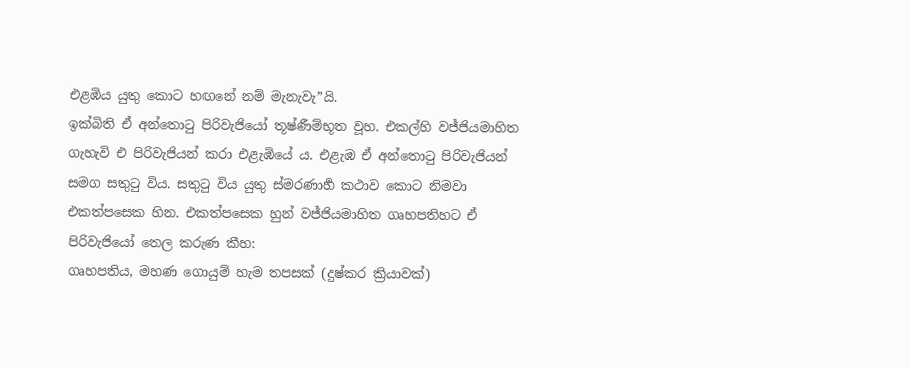එළඹිය යුතු කොට හඟනේ නම් මැනැවැ”යි.
ඉක්බිති ඒ අන්තොටු පිරිවැජියෝ තූෂ්ණීම්භූත වූහ. එකල්හි වජ්ජියමාහිත ගැහැවි එ පිරිවැජියන් කරා එළැඹියේ ය. එළැඹ ඒ අන්තොටු පිරිවැජියන් සමග සතුටු විය. සතුටු විය යුතු ස්මරණාර්‍හ කථාව කොට නිමවා එකත්පසෙක හින. එකත්පසෙක හුන් වජ්ජියමාහිත ගෘහපතිහට ඒ පිරිවැජියෝ තෙල කරුණ කීහ:
ගෘහපතිය, මහණ ගොයුම් හැම තපසක් (දුෂ්කර ක්‍රියාවක්)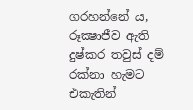ගරහන්නේ ය, රූක්‍ෂාජීව ඇති දුෂ්කර තවුස් දම් රක්නා හැමට එකැතින්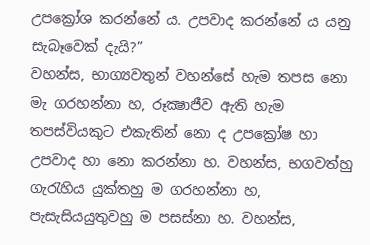උපක්‍රෝශ කරන්නේ ය. උපවාද කරන්නේ ය යනු සැබෑවෙක් දැයි?”
වහන්ස, භාග්‍යවතුන් වහන්සේ හැම තපස නො මැ ගරහන්නා හ, රූක්‍ෂාජීව ඇති හැම තපස්වියකුට එකැතින් නො ද උපක්‍රෝෂ හා උපවාද හා නො කරන්නා හ. වහන්ස, භගවත්හු ගැරැහිය යුක්තහු ම ගරහන්නා හ, පැසැසියයුතුවහු ම පසස්නා හ. වහන්ස,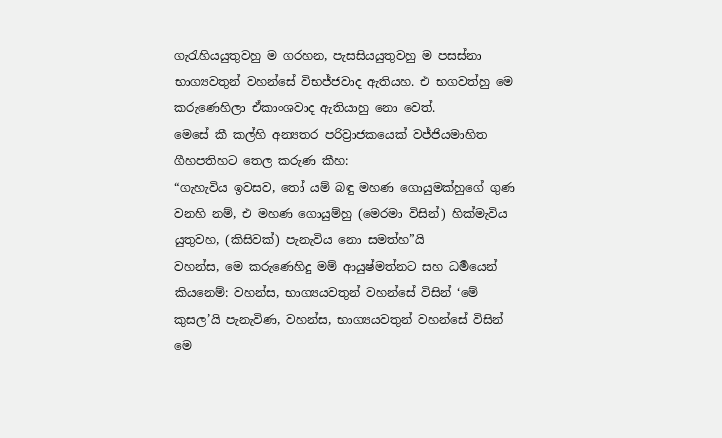ගැරැහියයුතුවහු ම ගරහන, පැසසියයුතුවහු ම පසස්නා භාග්‍යවතුන් වහන්සේ විභජ්ජවාද ඇතියහ. එ භගවත්හු මෙ කරුණෙහිලා ඒකාංශවාද ඇතියාහු නො වෙත්.
මෙසේ කී කල්හි අන්‍යතර පරිව්‍රාජකයෙක් වජ්ජියමාහිත ගීහපතිහට තෙල කරුණ කීහ:
“ගැහැවිය ඉවසව, තෝ යම් බඳු මහණ ගොයුමක්හුගේ ගුණ වනහි නම්, එ මහණ ගොයුම්හු (මෙරමා විසින්) හික්මැවිය යුතුවහ, (කිසිවක්) පැනැවිය නො සමත්හ”යි
වහන්ස, මෙ කරුණෙහිදු මම් ආයුෂ්මත්නට සහ ධර්‍මයෙන් කියනෙම්: වහන්ස, භාග්‍යයවතුන් වහන්සේ විසින් ‘මේ කුසල’යි පැනැවිණ, වහන්ස, භාග්‍යයවතුන් වහන්සේ විසින් මෙ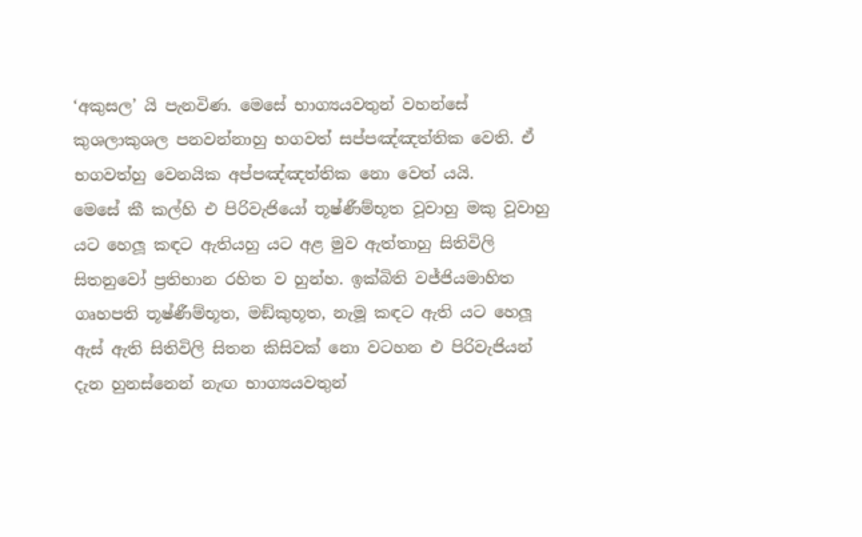‘අකුසල’ යි පැනවිණ. මෙසේ භාග්‍යයවතුන් වහන්සේ කුශලාකුශල පනවන්නාහු භගවත් සප්පඤ්ඤත්තික වෙති. ඒ භගවත්හු වෙනයික අප්පඤ්ඤත්තික නො වෙත් යයි.
මෙසේ කී කල්හි එ පිරිවැජියෝ තූෂ්ණීම්භූත වූවාහු මකු වූවාහු යට හෙලූ කඳට ඇතියහු යට අළ මුව ඇත්තාහු සිතිවිලි සිතනුවෝ ප්‍රතිභාන රහිත ව හුන්හ. ඉක්බිති වජ්ජියමාහිත ගෘහපති තූෂ්ණීම්භූත, මඞ්කුභූත, නැමූ කඳට ඇති යට හෙලූ ඇස් ඇති සිතිවිලි සිතන කිසිවක් නො වටහන එ පිරිවැජියන් දැන හුනස්නෙන් නැඟ භාග්‍යයවතුන්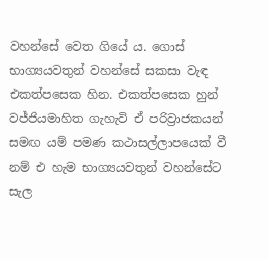වහන්සේ වෙත ගියේ ය. ගොස් භාග්‍යයවතුන් වහන්සේ සකසා වැඳ එකත්පසෙක හින. එකත්පසෙක හුන් වජ්ජියමාහිත ගැහැවි ඒ පරිව්‍රාජකයන් සමඟ යම් පමණ කථාසල්ලාපයෙක් වී නම් එ හැම භාග්‍යයවතුන් වහන්සේට සැල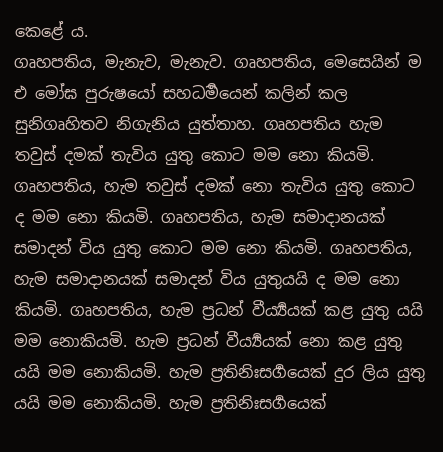කෙළේ ය.
ගෘහපතිය, මැනැව, මැනැව. ගෘහපතිය, මෙසෙයින් ම එ මෝඝ පුරුෂයෝ සහධර්‍මයෙන් කලින් කල සුනිගෘහිතව නිගැනිය යුත්තාහ. ගෘහපතිය හැම තවුස් දමක් තැවිය යුතු කොට මම නො කියමි. ගෘහපතිය, හැම තවුස් දමක් නො තැවිය යුතු කොට ද මම නො කියමි. ගෘහපතිය, හැම සමාදානයක් සමාදන් විය යුතු කොට මම නො කියමි. ගෘහපතිය, හැම සමාදානයක් සමාදන් විය යුතුයයි ද මම නො කියමි. ගෘහපතිය, හැම ප්‍රධන් වීර්‍ය්‍යයක් කළ යුතු යයි මම නොකියමි. හැම ප්‍රධන් වීර්‍ය්‍යයක් නො කළ යුතු යයි මම නොකියමි. හැම ප්‍රතිනිඃසර්‍ගයෙක් දුර ලිය යුතු යයි මම නොකියමි. හැම ප්‍රතිනිඃසර්‍ගයෙක්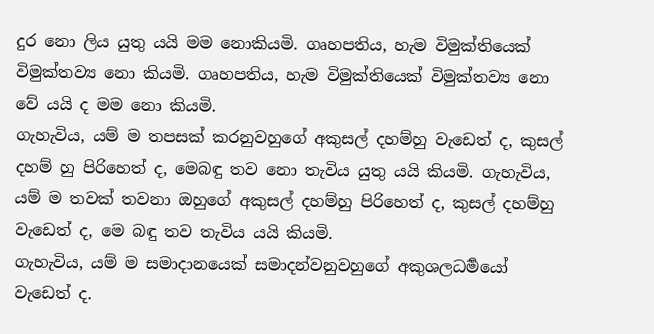දුර නො ලිය යුතු යයි මම නොකියමි. ගෘහපතිය, හැම විමුක්තියෙක් විමුක්තව්‍ය නො කියමි. ගෘහපතිය, හැම විමුක්තියෙක් විමුක්තව්‍ය නො වේ යයි ද මම නො කියමි.
ගැහැවිය, යම් ම තපසක් කරනුවහුගේ අකුසල් දහම්හු වැඩෙත් ද, කුසල් දහම් හු පිරිහෙත් ද, මෙබඳු තව නො තැවිය යුතු යයි කියමි. ගැහැවිය, යම් ම තවක් තවනා ඔහුගේ අකුසල් දහම්හු පිරිහෙත් ද, කුසල් දහම්හු වැඩෙත් ද, මෙ බඳු තව තැවිය යයි කියමි.
ගැහැවිය, යම් ම සමාදානයෙක් සමාදන්වනුවහුගේ අකුශලධර්‍මයෝ වැඩෙත් ද.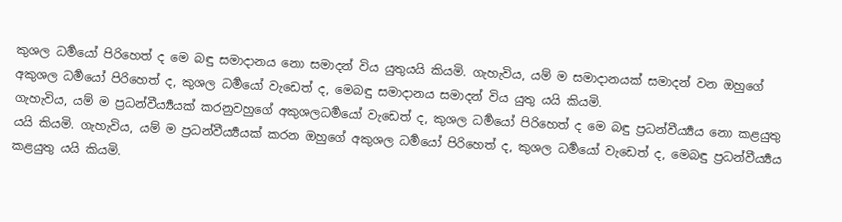කුශල ධර්‍මයෝ පිරිහෙත් ද මෙ බඳු සමාදානය නො සමාදන් විය යුතුයයි කියමි. ගැහැවිය, යම් ම සමාදානයක් සමාදන් වන ඔහුගේ අකුශල ධර්‍මයෝ පිරිහෙත් ද, කුශල ධර්‍මයෝ වැඩෙත් ද, මෙබඳු සමාදානය සමාදන් විය යුතු යයි කියමි.
ගැහැවිය, යම් ම ප්‍රධන්වීර්‍ය්‍යයක් කරනුවහුගේ අකුශලධර්‍මයෝ වැඩෙත් ද, කුශල ධර්‍මයෝ පිරිහෙත් ද මෙ බඳු ප්‍රධන්වීර්‍ය්‍යය නො කළයුතු යයි කියමි. ගැහැවිය, යම් ම ප්‍රධන්වීර්‍ය්‍යයක් කරන ඔහුගේ අකුශල ධර්‍මයෝ පිරිහෙත් ද, කුශල ධර්‍මයෝ වැඩෙත් ද, මෙබඳු ප්‍රධන්වීර්‍ය්‍යය කළයුතු යයි කියමි.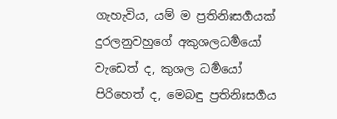ගැහැවිය, යම් ම ප්‍රතිනිඃසර්‍ගයක් දුරලනුවහුගේ අකුශලධර්‍මයෝ වැඩෙත් ද, කුශල ධර්‍මයෝ පිරිහෙත් ද, මෙබඳු ප්‍රතිනිඃසර්‍ගය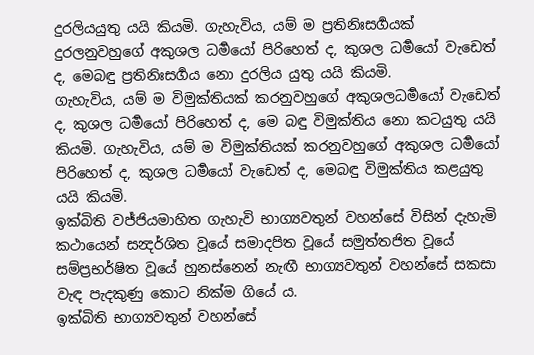දුරලියයුතු යයි කියමි. ගැහැවිය, යම් ම ප්‍රතිනිඃසර්‍ගයක් දුරලනුවහුගේ අකුශල ධර්‍මයෝ පිරිහෙත් ද, කුශල ධර්‍මයෝ වැඩෙත් ද, මෙබඳු ප්‍රතිනිඃසර්‍ගය නො දුරලිය යුතු යයි කියමි.
ගැහැවිය, යම් ම විමුක්තියක් කරනුවහුගේ අකුශලධර්‍මයෝ වැඩෙත් ද, කුශල ධර්‍මයෝ පිරිහෙත් ද, මෙ බඳු විමුක්තිය නො කටයුතු යයි කියමි. ගැහැවිය, යම් ම විමුක්තියක් කරනුවහුගේ අකුශල ධර්‍මයෝ පිරිහෙත් ද, කුශල ධර්‍මයෝ වැඩෙත් ද, මෙබඳු විමුක්තිය කළයුතු යයි කියමි.
ඉක්බිති වජ්ජියමාහිත ගැහැවි භාග්‍යවතුන් වහන්සේ විසින් දැහැමි කථායෙන් සන්‍දර්ශිත වූයේ සමාදපිත වූයේ සමුත්තජිත වූයේ සම්ප්‍රභර්ෂිත වූයේ හුනස්නෙන් නැඟී භාග්‍යවතුන් වහන්සේ සකසා වැඳ පැදකුණු කොට නික්ම ගියේ ය.
ඉක්බිති භාග්‍යවතුන් වහන්සේ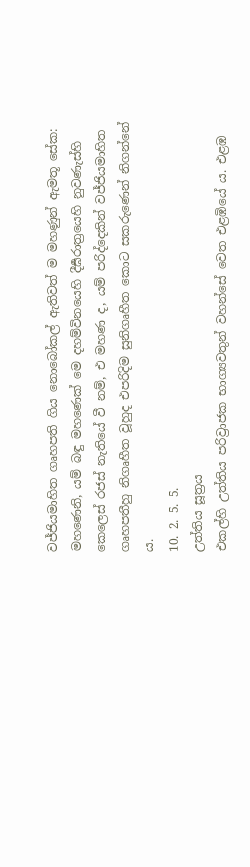වජ්ජියමාහිත ගෘහපති ගිය නොබෝකල් ඇතිවත් ම මහණුන් ඇමතූ සේක: මහණෙනි, යම් බඳු මහණෙක් මෙ දහම්විනයෙහි දීර්‍ඝරාත්‍රයෙහි නුවණැස්හි කෙලෙස් රජස් නැතියේ වී නම්, එ මහණ ද, යම් පරිද්දෙකින් වජ්ජියමාහිත ගෘහපතීහු නිගෘහීත වූහුද එපරිදිම සුනිගෘහීත කොට සකරුණෙන් නිගන්නේ ය.
10. 2. 5. 5.
උත්තිය සූත්‍රය
එකල්හි උත්තිය පරිව්‍රාජක භාග්‍යවතුන් වහන්සේ වෙත එළඹියේ ය. එළඹ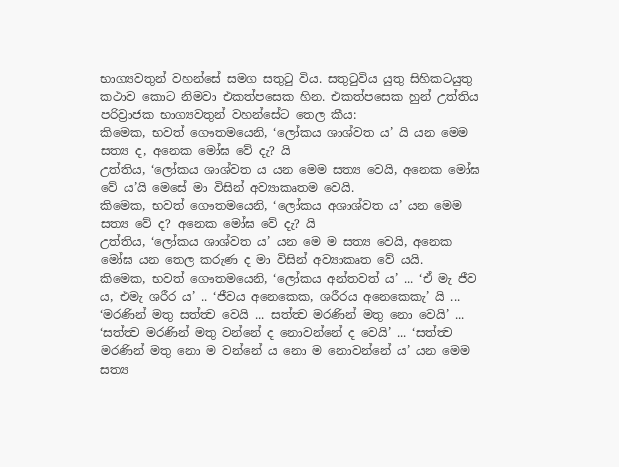භාග්‍යවතුන් වහන්සේ සමග සතුටු විය. සතුටුවිය යුතු සිහිකටයුතු කථාව කොට නිමවා එකත්පසෙක හින. එකත්පසෙක හුන් උත්තිය පරිව්‍රාජක භාග්‍යවතුන් වහන්සේට තෙල කීය:
කිමෙක, භවත් ගෞතමයෙනි, ‘ලෝකය ශාශ්වත ය’ යි යන මෙම සත්‍ය ද, අනෙක මෝඝ වේ දැ? යි
උත්තිය, ‘ලෝකය ශාශ්වත ය යන මෙම සත්‍ය වෙයි, අනෙක මෝඝ වේ ය’යි මෙසේ මා විසින් අව්‍යාකෘතම වෙයි.
කිමෙක, භවත් ගෞතමයෙනි, ‘ලෝකය අශාශ්වත ය’ යන මෙම සත්‍ය වේ ද? අනෙක මෝඝ වේ දැ? යි
උත්තිය, ‘ලෝකය ශාශ්වත ය’ යන මෙ ම සත්‍ය වෙයි, අනෙක මෝඝ යන තෙල කරුණ ද මා විසින් අව්‍යාකෘත වේ යයි.
කිමෙක, භවත් ගෞතමයෙනි, ‘ලෝකය අන්තවත් ය’ ... ‘ඒ මැ ජීව ය, එමැ ශරීර ය’ .. ‘ජීවය අනෙකෙක, ශරීරය අනෙකෙකැ’ යි ... ‘මරණින් මතු සත්ත්‍ව වෙයි ... සත්ත්‍ව මරණින් මතු නො වෙයි’ ... ‘සත්ත්‍ව මරණින් මතු වන්නේ ද නොවන්නේ ද වෙයි’ ... ‘සත්ත්‍ව මරණින් මතු නො ම වන්නේ ය නො ම නොවන්නේ ය’ යන මෙම සත්‍ය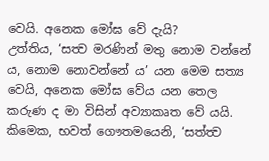වෙයි. අනෙක මෝඝ වේ දැයි?
උත්තිය, ‘සත්‍ව මරණින් මතු නොම වන්නේ ය, නොම නොවන්නේ ය’ යන මෙම සත්‍ය වෙයි, අනෙක මෝඝ වේය යන තෙල කරුණ ද මා විසින් අව්‍යාකෘත වේ යයි.
කිමෙක, භවත් ගෞතමයෙනි, ‘සත්ත්‍ව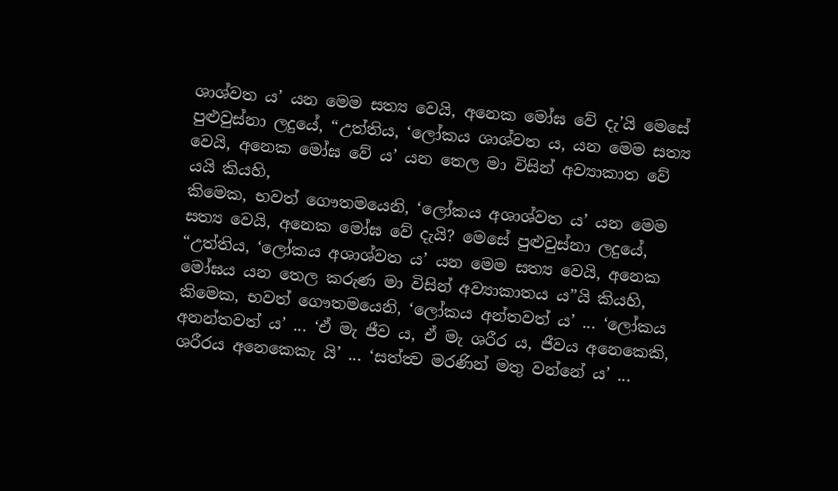ශාශ්වත ය’ යන මෙම සත්‍ය වෙයි, අනෙක මෝඝ වේ දැ’යි මෙසේ පුළුවුස්නා ලදුයේ, “උත්තිය, ‘ලෝකය ශාශ්වත ය, යන මෙම සත්‍ය වෙයි, අනෙක මෝඝ වේ ය’ යන තෙල මා විසින් අව්‍යාකාත වේ යයි කියහි,
කිමෙක, භවත් ගෞතමයෙනි, ‘ලෝකය අශාශ්වත ය’ යන මෙම සත්‍ය වෙයි, අනෙක මෝඝ වේ දැයි? මෙසේ පුළුවුස්නා ලදුයේ, “උත්තිය, ‘ලෝකය අශාශ්වත ය’ යන මෙම සත්‍ය වෙයි, අනෙක මෝඝය යන තෙල කරුණ මා විසින් අව්‍යාකාතය ය”යි කියහි,
කිමෙක, භවත් ගෞතමයෙනි, ‘ලෝකය අන්තවත් ය’ ... ‘ලෝකය අනන්තවත් ය’ ... ‘ඒ මැ ජීව ය, ඒ මැ ශරීර ය, ජීවය අනෙකෙකි, ශරීරය අනෙකෙකැ යි’ ... ‘සත්ත්‍ව මරණින් මතු වන්නේ ය’ ...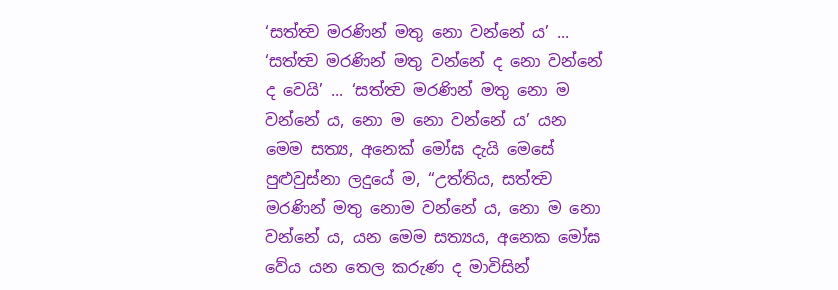‘සත්ත්‍ව මරණින් මතු නො වන්නේ ය’ ... ‘සත්ත්‍ව මරණින් මතු වන්නේ ද නො වන්නේ ද වෙයි’ ... ‘සත්ත්‍ව මරණින් මතු නො ම වන්නේ ය, නො ම නො වන්නේ ය’ යන මෙම සත්‍ය, අනෙක් මෝඝ දැයි මෙසේ පුළුවුස්නා ලදුයේ ම, “උත්තිය, සත්ත්‍ව මරණින් මතු නොම වන්නේ ය, නො ම නො වන්නේ ය, යන මෙම සත්‍යය, අනෙක මෝඝ වේය යන තෙල කරුණ ද මාවිසින්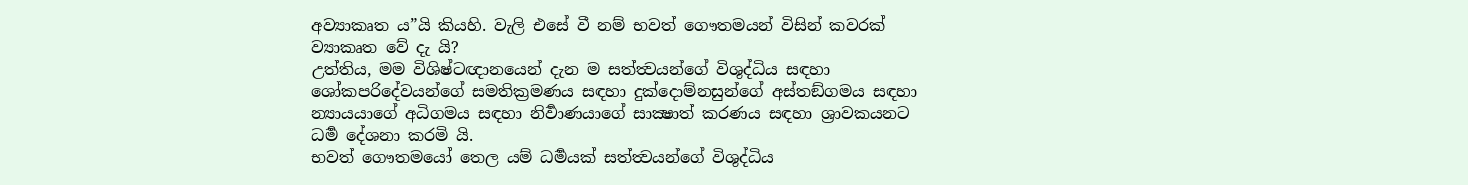අව්‍යාකෘත ය”යි කියහි. වැලි එසේ වී නම් භවත් ගෞතමයන් විසින් කවරක් ව්‍යාකෘත වේ දැ යි?
උත්තිය, මම විශිෂ්ටඥානයෙන් දැන ම සත්ත්‍වයන්ගේ විශුද්ධිය සඳහා ශෝකපරිදේවයන්ගේ සමතික්‍රමණය සඳහා දුක්දොම්නසුන්ගේ අස්තඞ්ගමය සඳහා න්‍යායයාගේ අධිගමය සඳහා නිර්‍වාණයාගේ සාක්‍ෂාත් කරණය සඳහා ශ්‍රාවකයනට ධර්‍ම දේශනා කරමි යි.
භවත් ගෞතමයෝ තෙල යම් ධර්‍මයක් සත්ත්‍වයන්ගේ විශුද්ධිය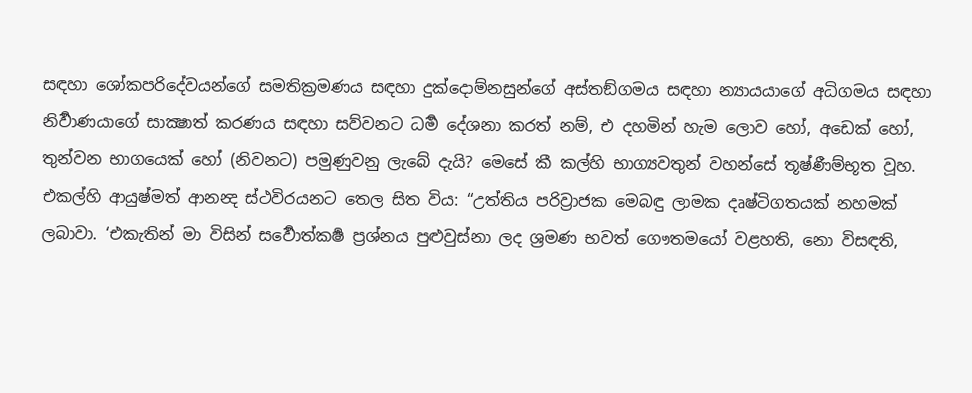සඳහා ශෝකපරිදේවයන්ගේ සමතික්‍රමණය සඳහා දුක්දොම්නසුන්ගේ අස්තඞ්ගමය සඳහා න්‍යායයාගේ අධිගමය සඳහා නිර්‍වාණයාගේ සාක්‍ෂාත් කරණය සඳහා සව්වනට ධර්‍ම දේශනා කරත් නම්, එ දහමින් හැම ලොව හෝ, අඩෙක් හෝ, තුන්වන භාගයෙක් හෝ (නිවනට) පමුණුවනු ලැබේ දැයි? මෙසේ කී කල්හි භාග්‍යවතුන් වහන්සේ තූෂ්ණීම්භූත වූහ.
එකල්හි ආයුෂ්මත් ආනන්‍ද ස්ථවිරයනට තෙල සිත විය: “උත්තිය පරිව්‍රාජක මෙබඳු ලාමක දෘෂ්ටිගතයක් නහමක් ලබාවා. ‘එකැතින් මා විසින් සර්‍වොත්කර්‍ෂ ප්‍රශ්නය පුළුවුස්නා ලද ශ්‍රමණ භවත් ගෞතමයෝ වළහති, නො විසඳති,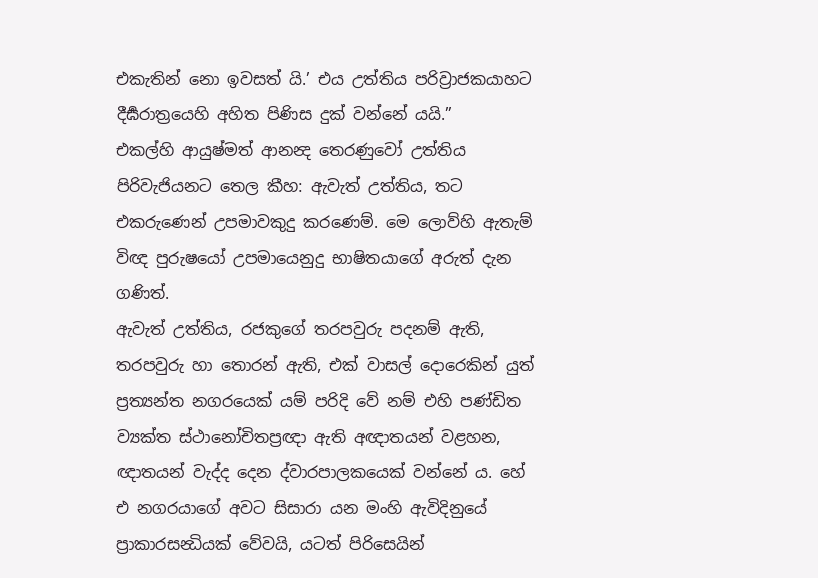එකැතින් නො ඉවසත් යි.’ එය උත්තිය පරිව්‍රාජකයාහට දීර්‍ඝරාත්‍රයෙහි අහිත පිණිස දුක් වන්නේ යයි.”
එකල්හි ආයුෂ්මත් ආනන්‍ද තෙරණුවෝ උත්තිය පිරිවැජියනට තෙල කීහ: ඇවැත් උත්තිය, තට එකරුණෙන් උපමාවකුදු කරණෙම්. මෙ ලොව්හි ඇතැම් විඥ පුරුෂයෝ උපමායෙනුදු භාෂිතයාගේ අරුත් දැන ගණිත්.
ඇවැත් උත්තිය, රජකුගේ තරපවුරු පදනම් ඇති, තරපවුරු හා තොරන් ඇති, එක් වාසල් දොරෙකින් යුත් ප්‍රත්‍යන්ත නගරයෙක් යම් පරිදි වේ නම් එහි පණ්ඩිත ව්‍යක්ත ස්ථානෝචිතප්‍රඥා ඇති අඥාතයන් වළහන, ඥාතයන් වැද්ද දෙන ද්වාරපාලකයෙක් වන්නේ ය. හේ එ නගරයාගේ අවට සිසාරා යන මංහි ඇවිදිනුයේ ප්‍රාකාරසන්‍ධියක් වේවයි, යටත් පිරිසෙයින්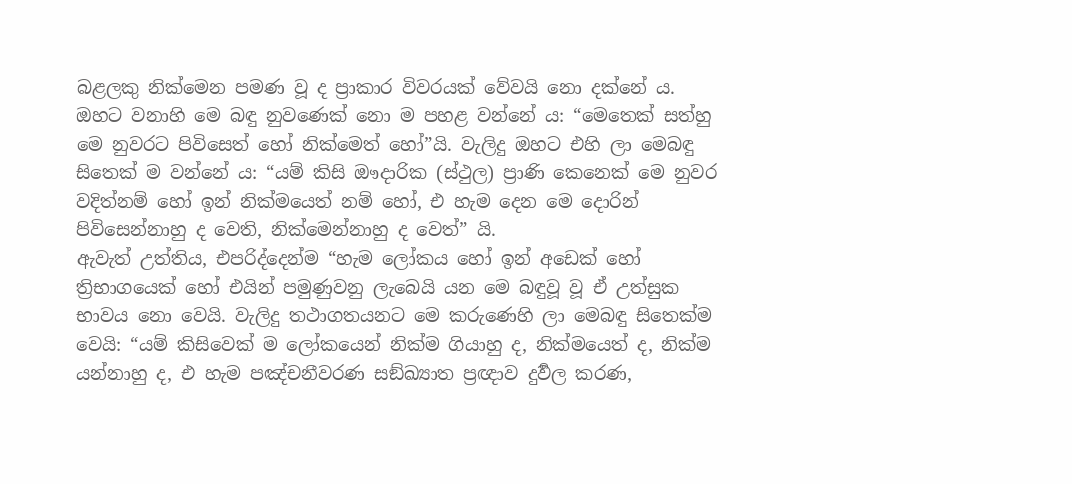බළලකු නික්මෙන පමණ වූ ද ප්‍රාකාර විවරයක් වේවයි නො දක්නේ ය. ඔහට වනාහි මෙ බඳු නුවණෙක් නො ම පහළ වන්නේ ය: “මෙතෙක් සත්හු මෙ නුවරට පිවිසෙත් හෝ නික්මෙත් හෝ”යි. වැලිදු ඔහට එහි ලා මෙබඳු සිතෙක් ම වන්නේ ය: “යම් කිසි ඖදාරික (ස්ථුල) ප්‍රාණි කෙනෙක් මෙ නුවර වදිත්නම් හෝ ඉන් නික්මයෙත් නම් හෝ, එ හැම දෙන මෙ දොරින් පිවිසෙන්නාහු ද වෙති, නික්මෙන්නාහු ද වෙත්” යි.
ඇවැත් උත්තිය, එපරිද්දෙන්ම “හැම ලෝකය හෝ ඉන් අඩෙක් හෝ ත්‍රිභාගයෙක් හෝ එයින් පමුණුවනු ලැබෙයි යන මෙ බඳුවූ වූ ඒ උත්සුක භාවය නො වෙයි. වැලිදු තථාගතයනට මෙ කරුණෙහි ලා මෙබඳු සිතෙක්ම වෙයි: “යම් කිසිවෙක් ම ලෝකයෙන් නික්ම ගියාහු ද, නික්මයෙත් ද, නික්ම යන්නාහු ද, එ හැම පඤ්චනීවරණ සඞ්ඛ්‍යාත ප්‍රඥාව දුර්‍වල කරණ,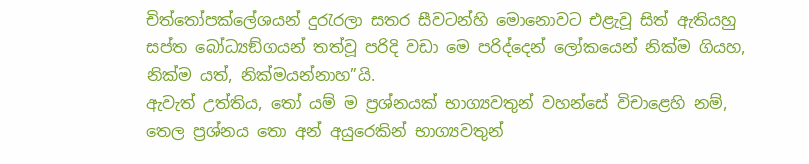චිත්තෝපක්ලේශයන් දුරැරලා සතර සීවටන්හි මොනොවට එළැවූ සිත් ඇතියහු සප්ත බෝධ්‍යඞ්ගයන් තත්වූ පරිදි වඩා මෙ පරිද්දෙන් ලෝකයෙන් නික්ම ගියහ, නික්ම යත්, නික්මයන්නාහ”යි.
ඇවැත් උත්තිය, තෝ යම් ම ප්‍රශ්නයක් භාග්‍යවතුන් වහන්සේ විචාළෙහි නම්, තෙල ප්‍රශ්නය තො අන් අයුරෙකින් භාග්‍යවතුන්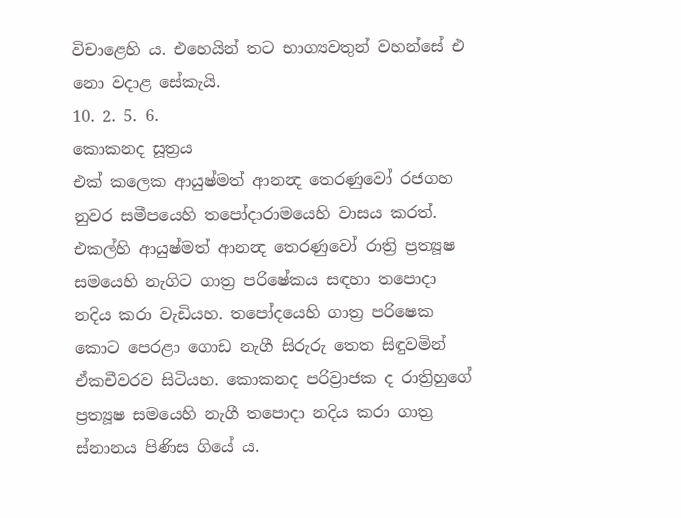විචාළෙහි ය. එහෙයින් තට භාග්‍යවතුන් වහන්සේ එ නො වදාළ සේකැයි.
10. 2. 5. 6.
කොකනද සූත්‍රය
එක් කලෙක ආයුෂ්මත් ආනන්‍ද තෙරණුවෝ රජගහ නුවර සමීපයෙහි තපෝදාරාමයෙහි වාසය කරත්. එකල්හි ආයුෂ්මත් ආනන්‍ද තෙරණුවෝ රාත්‍රි ප්‍රත්‍යූෂ සමයෙහි නැගිට ගාත්‍ර පරිෂේකය සඳහා තපොදා නදිය කරා වැඩියහ. තපෝදයෙහි ගාත්‍ර පරිෂෙක කොට පෙරළා ගොඩ නැගී සිරුරු තෙත සිඳුවමින් ඒකචීවරව සිටියහ. කොකනද පරිව්‍රාජක ද රාත්‍රිහුගේ ප්‍රත්‍යූෂ සමයෙහි නැගී තපොදා නදිය කරා ගාත්‍ර ස්නානය පිණිස ගියේ ය.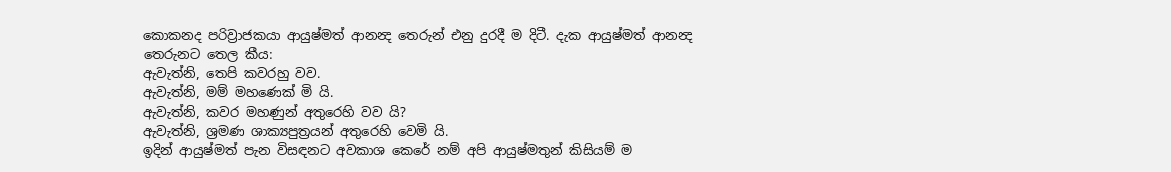කොකනද පරිව්‍රාජකයා ආයුෂ්මත් ආනන්‍ද තෙරුන් එනු දුරදී ම දිටී. දැක ආයුෂ්මත් ආනන්‍ද තෙරුනට තෙල කීය:
ඇවැත්නි, තෙපි කවරහු වව.
ඇවැත්නි, මම් මහණෙක් මි යි.
ඇවැත්නි, කවර මහණුන් අතුරෙහි වව යි?
ඇවැත්නි, ශ්‍රමණ ශාක්‍යපුත්‍රයන් අතුරෙහි වෙමි යි.
ඉදින් ආයුෂ්මත් පැන විසඳනට අවකාශ කෙරේ නම් අපි ආයුෂ්මතුන් කිසියම් ම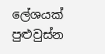ලේශයක් පුළුවුස්න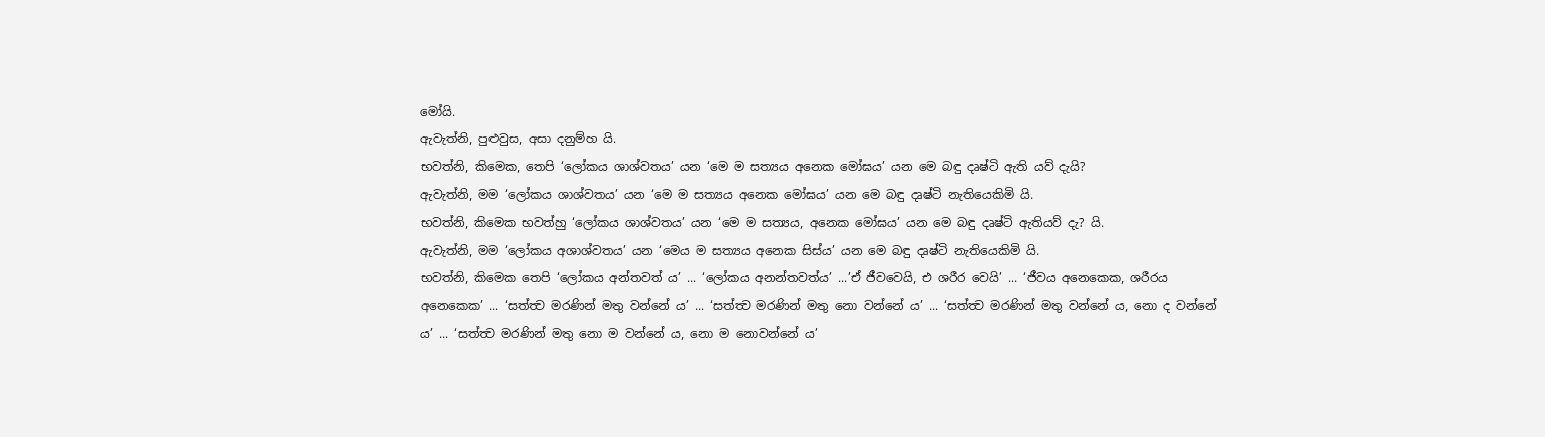මෝයි.
ඇවැත්නි, පුළුවුස, අසා දනුම්හ යි.
භවත්නි, කිමෙක, තෙපි ‘ලෝකය ශාශ්වතය’ යන ‘මෙ ම සත්‍යය අනෙක මෝඝය’ යන මෙ බඳු දෘෂ්ටි ඇති යව් දැයි?
ඇවැත්නි, මම ‘ලෝකය ශාශ්වතය’ යන ‘මෙ ම සත්‍යය අනෙක මෝඝය’ යන මෙ බඳු දෘෂ්ටි නැතියෙකිමි යි.
භවත්නි, කිමෙක භවත්හු ‘ලෝකය ශාශ්වතය’ යන ‘මෙ ම සත්‍යය, අනෙක මෝඝය’ යන මෙ බඳු දෘෂ්ටි ඇතියව් දැ? යි.
ඇවැත්නි, මම ‘ලෝකය අශාශ්වතය’ යන ‘මෙය ම සත්‍යය අනෙක සිස්ය’ යන මෙ බඳු දෘෂ්ටි නැතියෙකිමි යි.
භවත්නි, කිමෙක තෙපි ‘ලෝකය අන්තවත් ය’ ... ‘ලෝකය අනන්තවත්ය’ ...’ඒ ජීවවෙයි, එ ශරීර වෙයි’ ... ‘ජීවය අනෙකෙක, ශරීරය අනෙකෙක’ ... ‘සත්ත්‍ව මරණින් මතු වන්නේ ය’ ... ‘සත්ත්‍ව මරණින් මතු නො වන්නේ ය’ ... ‘සත්ත්‍ව මරණින් මතු වන්නේ ය, නො ද වන්නේ ය’ ... ‘සත්ත්‍ව මරණින් මතු නො ම වන්නේ ය, නො ම නොවන්නේ ය’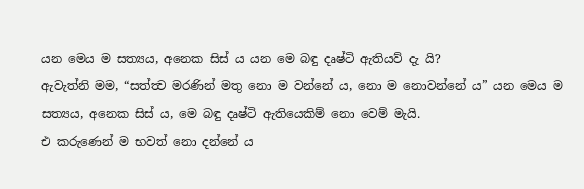යන මෙය ම සත්‍යය, අනෙක සිස් ය යන මෙ බඳු දෘෂ්ටි ඇතියව් දැ යි?
ඇවැත්නි මම, “සත්ත්‍ව මරණින් මතු නො ම වන්නේ ය, නො ම නොවන්නේ ය” යන මෙය ම සත්‍යය, අනෙක සිස් ය, මෙ බඳු දෘෂ්ටි ඇතියෙකිම් නො වෙම් මැයි.
එ කරුණෙන් ම භවත් නො දන්නේ ය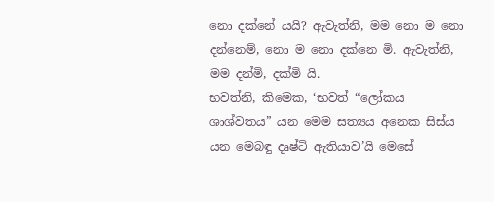නො දක්නේ යයි? ඇවැත්නි, මම නො ම නො දන්නෙම්, නො ම නො දක්නෙ මි. ඇවැත්නි, මම දන්මි, දක්මි යි.
භවත්නි, කිමෙක, ‘භවත් “ලෝකය ශාශ්වතය” යන මෙම සත්‍යය අනෙක සිස්ය යන මෙබඳු දෘෂ්ටි ඇතියාව’යි මෙසේ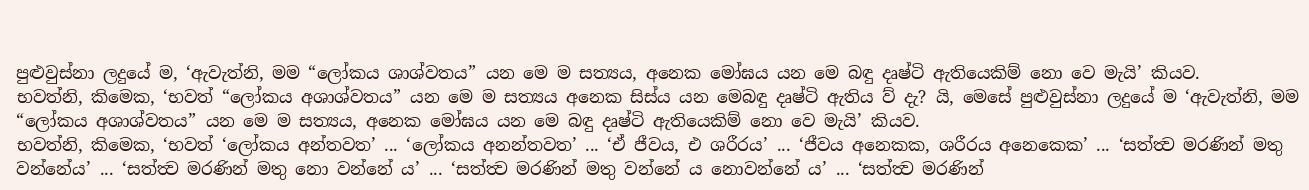පුළුවුස්නා ලදුයේ ම, ‘ඇවැත්නි, මම “ලෝකය ශාශ්වතය” යන මෙ ම සත්‍යය, අනෙක මෝඝය යන මෙ බඳු දෘෂ්ටි ඇතියෙකිම් නො වෙ මැයි’ කියව.
භවත්නි, කිමෙක, ‘භවත් “ලෝකය අශාශ්වතය” යන මෙ ම සත්‍යය අනෙක සිස්ය යන මෙබඳු දෘෂ්ටි ඇතිය ව් දැ? යි, මෙසේ පුළුවුස්නා ලදුයේ ම ‘ඇවැත්නි, මම “ලෝකය අශාශ්වතය” යන මෙ ම සත්‍යය, අනෙක මෝඝය යන මෙ බඳු දෘෂ්ටි ඇතියෙකිම් නො වෙ මැයි’ කියව.
භවත්නි, කිමෙක, ‘භවත් ‘ලෝකය අන්තවත’ ... ‘ලෝකය අනන්තවත’ ... ‘ඒ ජීවය, එ ශරීරය’ ... ‘ජීවය අනෙකක, ශරීරය අනෙකෙක’ ... ‘සත්ත්‍ව මරණින් මතු වන්නේය’ ... ‘සත්ත්‍ව මරණින් මතු නො වන්නේ ය’ ... ‘සත්ත්‍ව මරණින් මතු වන්නේ ය නොවන්නේ ය’ ... ‘සත්ත්‍ව මරණින්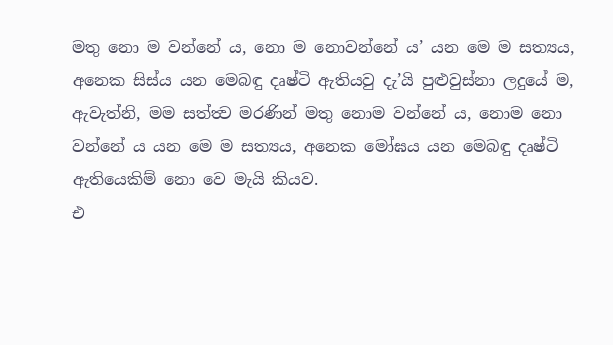මතු නො ම වන්නේ ය, නො ම නොවන්නේ ය’ යන මෙ ම සත්‍යය, අනෙක සිස්ය යන මෙබඳු දෘෂ්ටි ඇතියවු දැ’යි පුළුවුස්නා ලදුයේ ම, ඇවැත්නි, මම සත්ත්‍ව මරණින් මතු නොම වන්නේ ය, නොම නො වන්නේ ය යන මෙ ම සත්‍යය, අනෙක මෝඝය යන මෙබඳු දෘෂ්ටි ඇතියෙකිම් නො වෙ මැයි කියව.
එ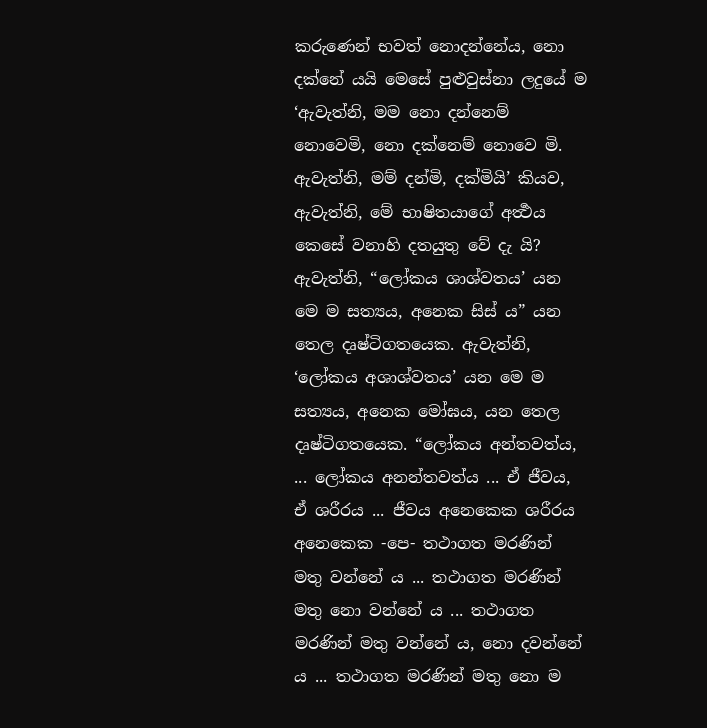කරුණෙන් භවත් නොදන්නේය, නො දක්නේ යයි මෙසේ පුළුවුස්නා ලදුයේ ම ‘ඇවැත්නි, මම නො දන්නෙම් නොවෙමි, නො දක්නෙම් නොවෙ මි. ඇවැත්නි, මම් දන්මි, දක්මියි’ කියව, ඇවැත්නි, මේ භාෂිතයාගේ අර්‍ත්‍ථය කෙසේ වනාහි දතයුතු වේ දැ යි?
ඇවැත්නි, “ලෝකය ශාශ්වතය’ යන මෙ ම සත්‍යය, අනෙක සිස් ය” යන තෙල දෘෂ්ටිගතයෙක. ඇවැත්නි, ‘ලෝකය අශාශ්වතය’ යන මෙ ම සත්‍යය, අනෙක මෝඝය, යන තෙල දෘෂ්ටිගතයෙක. “ලෝකය අන්තවත්ය, ... ලෝකය අනන්තවත්ය ... ඒ ජීවය, ඒ ශරීරය ... ජීවය අනෙකෙක ශරීරය අනෙකෙක -පෙ- තථාගත මරණින් මතු වන්නේ ය ... තථාගත මරණින් මතු නො වන්නේ ය ... තථාගත මරණින් මතු වන්නේ ය, නො දවන්නේ ය ... තථාගත මරණින් මතු නො ම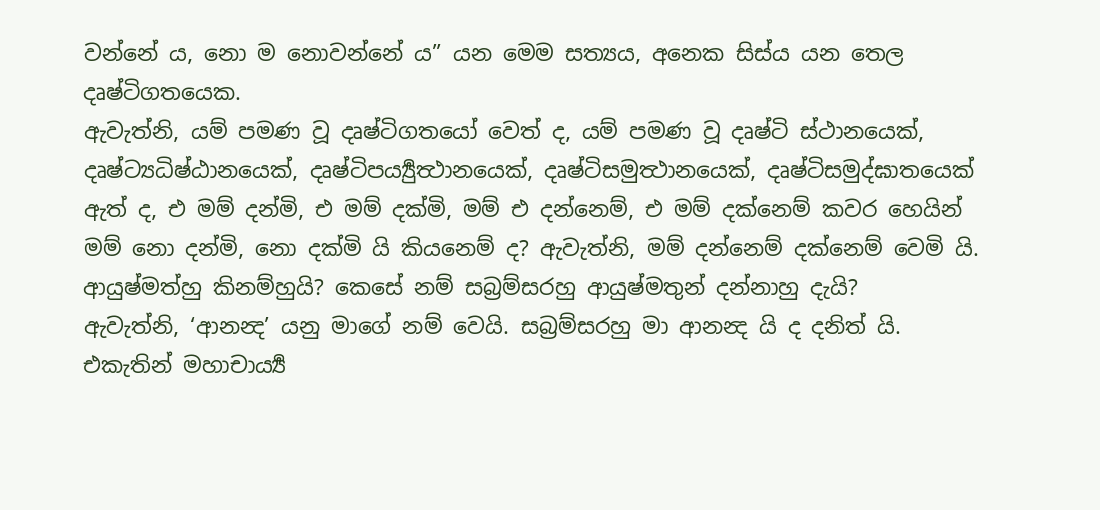වන්නේ ය, නො ම නොවන්නේ ය” යන මෙම සත්‍යය, අනෙක සිස්ය යන තෙල දෘෂ්ටිගතයෙක.
ඇවැත්නි, යම් පමණ වූ දෘෂ්ටිගතයෝ වෙත් ද, යම් පමණ වූ දෘෂ්ටි ස්ථානයෙක්, දෘෂ්ට්‍යධිෂ්ඨානයෙක්, දෘෂ්ටිපර්‍ය්‍යුත්‍ථානයෙක්, දෘෂ්ටිසමුත්‍ථානයෙක්, දෘෂ්ටිසමුද්ඝාතයෙක් ඇත් ද, එ මම් දන්මි, එ මම් දක්මි, මම් එ දන්නෙම්, එ මම් දක්නෙම් කවර හෙයින් මම් නො දන්මි, නො දක්මි යි කියනෙම් ද? ඇවැත්නි, මම් දන්නෙම් දක්නෙම් වෙමි යි.
ආයුෂ්මත්හු කිනම්හුයි? කෙසේ නම් සබ්‍රම්සරහු ආයුෂ්මතුන් දන්නාහු දැයි?
ඇවැත්නි, ‘ආනන්‍ද’ යනු මාගේ නම් වෙයි. සබ්‍රම්සරහු මා ආනන්‍ද යි ද දනිත් යි.
එකැතින් මහාචාර්‍ය්‍ය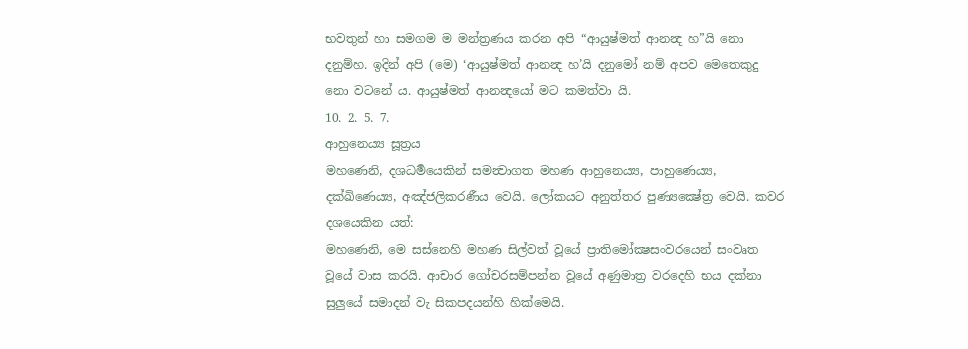භවතුන් හා සමගම ම මන්ත්‍රණය කරන අපි “ආයුෂ්මත් ආනන්‍ද හ”යි නො දනුම්හ. ඉදින් අපි (මෙ) ‘ආයුෂ්මත් ආනන්‍ද හ’යි දනුමෝ නම් අපව මෙතෙකුදු නො වටනේ ය. ආයුෂ්මත් ආනන්‍දයෝ මට කමත්වා යි.
10. 2. 5. 7.
ආහුනෙය්‍ය සූත්‍රය
මහණෙනි, දශධර්‍මයෙකින් සමන්‍වාගත මහණ ආහුනෙය්‍ය, පාහුණෙය්‍ය, දක්ඛිණෙය්‍ය, අඤ්ජලිකරණීය වෙයි. ලෝකයට අනුත්තර පුණ්‍යක්‍ෂේත්‍ර වෙයි. කවර දශයෙකින යත්:
මහණෙනි, මෙ සස්නෙහි මහණ සිල්වත් වූයේ ප්‍රාතිමෝක්‍ෂසංවරයෙන් සංවෘත වූයේ වාස කරයි. ආචාර ගෝචරසම්පන්න වූයේ අණුමාත්‍ර වරදෙහි භය දක්නා සුලුයේ සමාදන් වැ සිකපදයන්හි හික්මෙයි.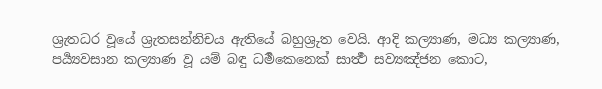ශ්‍රැතධර වූයේ ශ්‍රැතසන්නිචය ඇතියේ බහුශ්‍රුත වෙයි. ආදි කල්‍යාණ, මධ්‍ය කල්‍යාණ, පර්‍ය්‍යවසාන කල්‍යාණ වූ යම් බඳු ධර්‍මකෙනෙක් සාර්‍ත්‍ථ සව්‍යඤ්ජන කොට,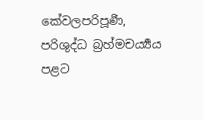කේවලපරිපූර්‍ණ, පරිශුද්ධ බ්‍රහ්මචර්‍ය්‍යය පළට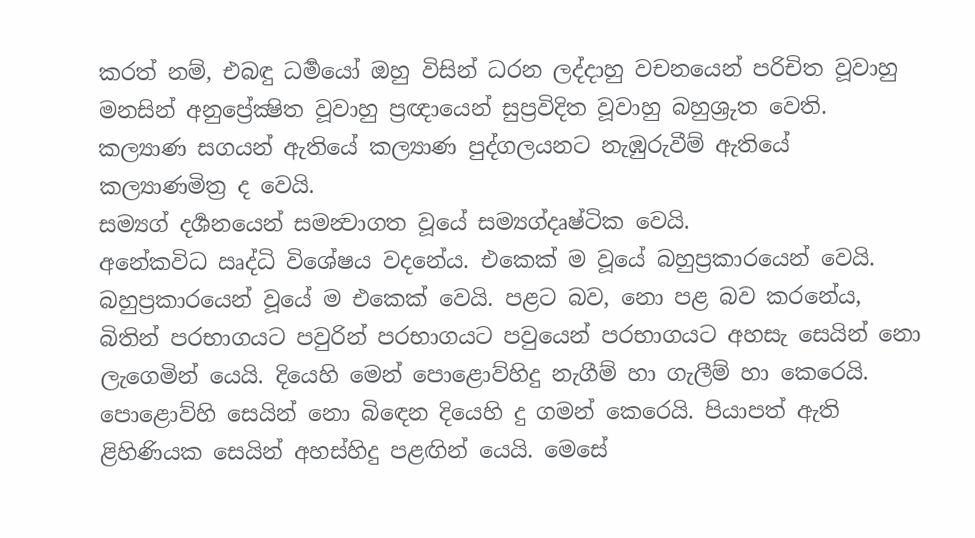කරත් නම්, එබඳු ධර්‍මයෝ ඔහු විසින් ධරන ලද්දාහු වචනයෙන් පරිචිත වූවාහු මනසින් අනුප්‍රේක්‍ෂිත වූවාහු ප්‍රඥායෙන් සුප්‍රවිදිත වූවාහු බහුශ්‍රුත වෙති.
කල්‍යාණ සගයන් ඇතියේ කල්‍යාණ පුද්ගලයනට නැඹුරුවීම් ඇතියේ කල්‍යාණමිත්‍ර ද වෙයි.
සම්‍යග් දර්‍ශනයෙන් සමන්‍වාගත වූයේ සම්‍යග්දෘෂ්ටික වෙයි.
අනේකවිධ ඍද්ධි විශේෂය වදනේය. එකෙක් ම වූයේ බහුප්‍රකාරයෙන් වෙයි. බහුප්‍රකාරයෙන් වූයේ ම එකෙක් වෙයි. පළට බව, නො පළ බව කරනේය, බිතින් පරභාගයට පවුරින් පරභාගයට පවුයෙන් පරභාගයට අහසැ සෙයින් නො ලැගෙමින් යෙයි. දියෙහි මෙන් පොළොව්හිදු නැගීම් හා ගැලීම් හා කෙරෙයි. පොළොව්හි සෙයින් නො බිඳෙන දියෙහි දු ගමන් කෙරෙයි. පියාපත් ඇති ළිහිණියක සෙයින් අහස්හිදු පළඟින් යෙයි. මෙසේ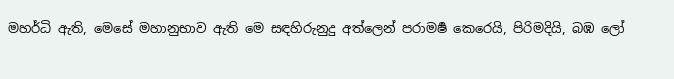මහර්ධි ඇති, මෙසේ මහානුභාව ඇති මෙ සඳහිරුනුදු අත්ලෙන් පරාමර්‍ෂ කෙරෙයි, පිරිමදියි, බඹ ලෝ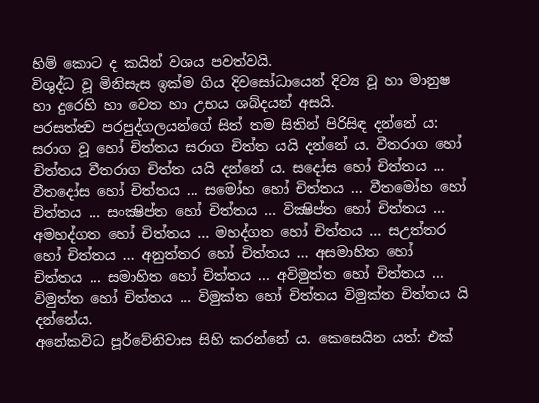හිම් කොට ද කයින් වශය පවත්වයි.
විශුද්ධ වූ මිනිසැස ඉක්ම ගිය දිවසෝධායෙන් දිව්‍ය වූ හා මානුෂ හා දුරෙහි හා වෙත හා උභය ශබ්දයන් අසයි.
පරසත්ත්‍ව පරපුද්ගලයන්ගේ සිත් තම සිතින් පිරිසිඳ දන්නේ ය: සරාග වූ හෝ චිත්තය සරාග චිත්ත යයි දන්නේ ය. වීතරාග හෝ චිත්තය වීතරාග චිත්ත යයි දන්නේ ය. සදෝස හෝ චිත්තය ... වීතදෝස හෝ චිත්තය ... සමෝහ හෝ චිත්තය ... වීතමෝහ හෝ චිත්තය ... සංක්‍ෂිප්ත හෝ චිත්තය ... වික්‍ෂිප්ත හෝ චිත්තය ... අමහද්ගත හෝ චිත්තය ... මහද්ගත හෝ චිත්තය ... සඋත්තර හෝ චිත්තය ... අනුත්තර හෝ චිත්තය ... අසමාහිත හෝ චිත්තය ... සමාහිත හෝ චිත්තය ... අවිමුත්ත හෝ චිත්තය ... විමුත්ත හෝ චිත්තය ... විමුක්ත හෝ චිත්තය විමුක්ත චිත්තය යි දන්නේය.
අනේකවිධ පූර්වේනිවාස සිහි කරන්නේ ය. කෙසෙයින යත්: එක්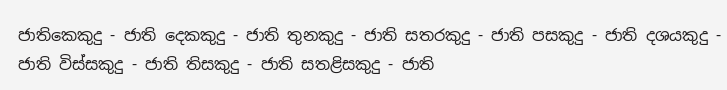ජාතිකෙකුදු - ජාති දෙකකුදු - ජාති තුනකුදු - ජාති සතරකුදු - ජාති පසකුදු - ජාති දශයකුදු - ජාති විස්සකුදු - ජාති තිසකුදු - ජාති සතළිසකුදු - ජාති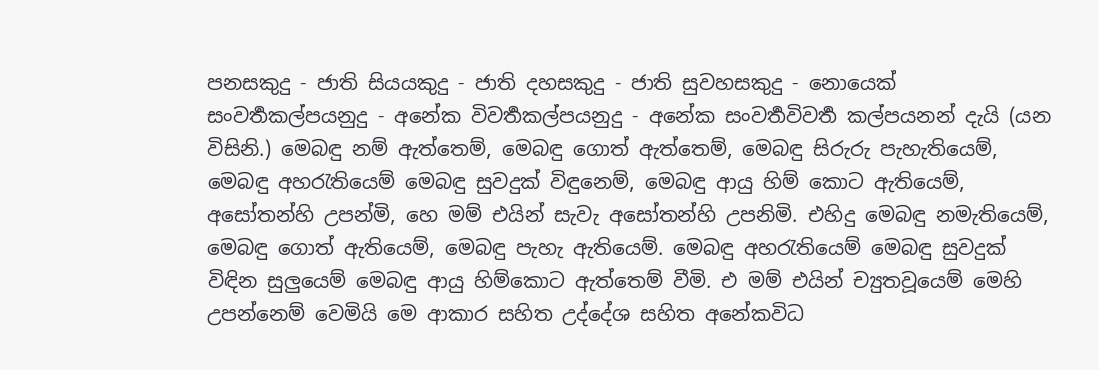පනසකුදු - ජාති සියයකුදු - ජාති දහසකුදු - ජාති සුවහසකුදු - නොයෙක් සංවර්‍තකල්පයනුදු - අනේක විවර්‍තකල්පයනුදු - අනේක සංවර්‍තවිවර්‍ත කල්පයනන් දැයි (යන විසිනි.) මෙබඳු නම් ඇත්තෙම්, මෙබඳු ගොත් ඇත්තෙම්, මෙබඳු සිරුරු පැහැතියෙම්, මෙබඳු අහරැතියෙම් මෙබඳු සුවදුක් විඳුනෙම්, මෙබඳු ආයු හිම් කොට ඇතියෙම්, අසෝතන්හි උපන්මි, හෙ මම් එයින් සැවැ අසෝතන්හි උපනිමි. එහිදු මෙබඳු නමැතියෙම්, මෙබඳු ගොත් ඇතියෙම්, මෙබඳු පැහැ ඇතියෙම්. මෙබඳු අහරැතියෙම් මෙබඳු සුවදුක් විඳින සුලුයෙම් මෙබඳු ආයු හිම්කොට ඇත්තෙම් වීමි. එ මම් එයින් ච්‍යුතවූයෙම් මෙහි උපන්නෙම් වෙමියි මෙ ආකාර සහිත උද්දේශ සහිත අනේකවිධ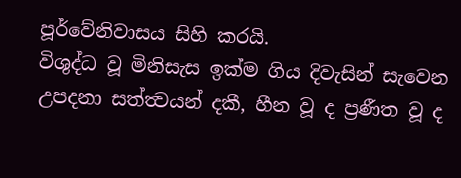පූර්වේනිවාසය සිහි කරයි.
විශුද්ධ වූ මිනිසැස ඉක්ම ගිය දිවැසින් සැවෙන උපදනා සත්ත්‍වයන් දකී, හීන වූ ද ප්‍රණීත වූ ද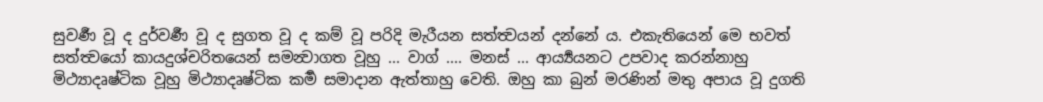සුවර්‍ණ වූ ද දුර්වර්‍ණ වූ ද සුගත වූ ද කම් වූ පරිදි මැරීයන සත්ත්‍වයන් දන්නේ ය. එකැතියෙන් මෙ භවත් සත්ත්‍වයෝ කායදුශ්චරිතයෙන් සමන්‍වාගත වූහු ... වාග් .... මනස් ... ආර්‍ය්‍යයනට උපවාද කරන්නාහු මිථ්‍යාදෘෂ්ටික වූහු මිථ්‍යාදෘෂ්ටික කර්‍ම සමාදාන ඇත්තාහු වෙති. ඔහු කා බුන් මරණින් මතු අපාය වූ දුගති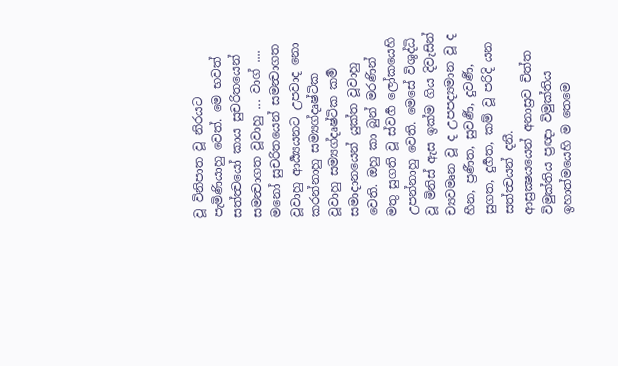වූ විනිපාත වූ නිරයට පැමිණියාහු වෙත්. මෙ භවත් සත්ත්‍වයෝ කාය සුචරිතයෙන් සමන්‍වාගත වූවාහු ... වාග් .... මනෝ සුචරිතයෙන් සමන්‍වාගත වූවාහු ආර්‍ය්‍යයනට උපවාද නො කරන්නාහු සම්‍යග්දෘෂ්ටික වූවාහු සම්‍යග්දෘෂ්ටික කර්‍ම සමාදානයෙන් යුක්ත වූවාහු වෙති. ඔහු කා බුන් මරණින් මතු සුගති වූ ස්වර්‍ග ලෝකයෙහි උපන්නාහු වෙති. මෙසේ විශුද්ධි වූ මිනිස් ඇස ඉක්ම ගිය දිවැසින් ච්‍යවමෘන වූ ද උපපද්‍යමාන වූ ද හීන, ප්‍රණීත, සුවර්‍ණ, දුවර්‍ණ, සුගත, දුර්‍ගත, කම් වූ පරිදි යන සත්ත්‍වයන් දනී.
ආස්‍රක්‍ෂයයෙන් අනාස්‍රව චිත්ත විමුක්තිය ප්‍රඥා විමුක්තිය ඉහාත්මයෙහි ම තෙමෙ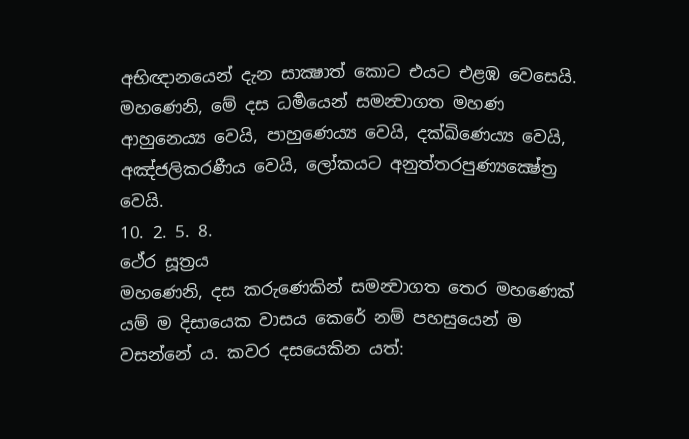අභිඥානයෙන් දැන සාක්‍ෂාත් කොට එයට එළඹ වෙසෙයි.
මහණෙනි, මේ දස ධර්‍මයෙන් සමන්‍වාගත මහණ ආහුනෙය්‍ය වෙයි, පාහුණෙය්‍ය වෙයි, දක්ඛිණෙය්‍ය වෙයි, අඤ්ජලිකරණීය වෙයි, ලෝකයට අනුත්තරපුණ්‍යක්‍ෂේත්‍ර වෙයි.
10. 2. 5. 8.
ථේර සූත්‍රය
මහණෙනි, දස කරුණෙකින් සමන්‍වාගත තෙර මහණෙක් යම් ම දිසායෙක වාසය කෙරේ නම් පහසුයෙන් ම වසන්නේ ය. කවර දසයෙකින යත්: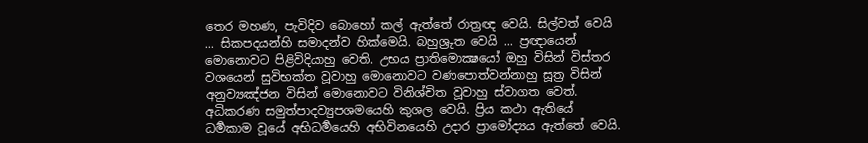තෙර මහණ, පැවිදිව බොහෝ කල් ඇත්තේ රාත්‍රඥ වෙයි. සිල්වත් වෙයි ... සිකපදයන්හි සමාදන්ව හික්මෙයි. බහුශ්‍රුත වෙයි ... ප්‍රඥායෙන් මොනොවට පිළිවිදියාහු වෙති. උභය ප්‍රාතිමොක්‍ෂයෝ ඔහු විසින් විස්තර වශයෙන් සුවිභක්ත වූවාහු මොනොවට වණපොත්වන්නාහු සූත්‍ර විසින් අනුව්‍යඤ්ජන විසින් මොනොවට විනිශ්චිත වූවාහු ස්වාගත වෙත්. අධිකරණ සමුත්පාදව්‍යුපශමයෙහි කුශල වෙයි. ප්‍රිය කථා ඇතියේ ධර්‍මකාම වූයේ අභිධර්‍මයෙහි අභිවිනයෙහි උදාර ප්‍රාමෝද්‍යය ඇත්තේ වෙයි.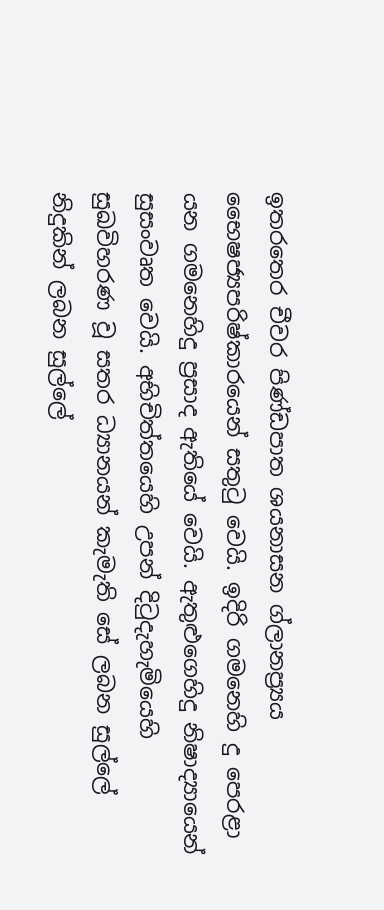ඉතරතෙර චීවර පිණ්ඩපාත ශයනාසන ග්ලානප්‍ර්‍යය භෛෂජ්‍යපරිෂ්කාරයෙන් සතුටු වෙයි. ඉදිරි ගමනෙහි දු පෙරළා යන ගමනෙහිදු ප්‍රසාද ඇතියේ වෙයි. ඇතුළුගෙහිදු නිෂාද්‍යායෙන් සුසංවෘත වෙයි. අභිචිත්තයෙහි උපන් දිටුදැහැමියෙහි සුඛවිහරණ වූ සතර ධ්‍යානයන් කැමැති සේ ලබන සුල්ලේ නිදුකින් ලබන සුල්ලේ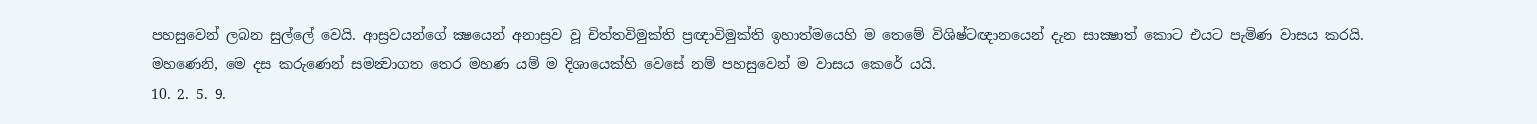පහසුවෙන් ලබන සුල්ලේ වෙයි. ආස්‍රවයන්ගේ ක්‍ෂයෙන් අනාස්‍රව වූ චිත්තවිමුක්ති ප්‍රඥාවිමුක්ති ඉහාත්මයෙහි ම තෙමේ විශිෂ්ටඥානයෙන් දැන සාක්‍ෂාත් කොට එයට පැමිණ වාසය කරයි.
මහණෙනි, මෙ දස කරුණෙන් සමන්‍වාගත තෙර මහණ යම් ම දිශායෙක්හි වෙසේ නම් පහසුවෙන් ම වාසය කෙරේ යයි.
10. 2. 5. 9.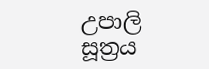උපාලි සූත්‍රය